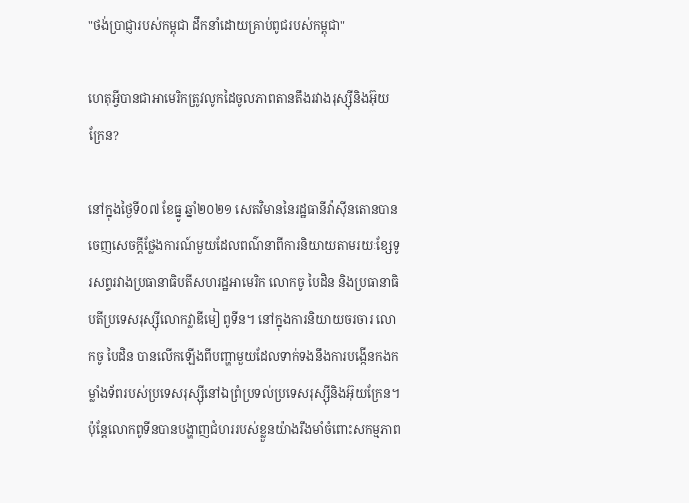"ថង់ប្រាជ្ញារបស់កម្ពុជា ដឹកនាំដោយគ្រាប់ពូជរបស់កម្ពុជា"

ហេតុអ្វីបានជាអាមេរិកត្រូវលូកដៃចូលភាពតានតឹងរវាងរុស្ស៊ីនិងអ៊ុយក្រែន?

នៅក្នុងថ្ងៃទី០៧ ខែធ្នូ ឆ្នាំ២០២១ សេតវិមាននៃរដ្ឋធានីវ៉ាស៊ីនតោនបានចេញសេចក្តីថ្លែងការណ៍មួយដែលពណ៌នាពីការនិយាយតាមរយៈខ្សែទូរសព្ទរវាងប្រធានាធិបតីសហរដ្ឋអាមេរិក លោកចូ បៃដិន និងប្រធានាធិបតីប្រទេសរុស្ស៊ីលោកវ្លាឌីមៀ ពូទីន។ នៅក្នុងការនិយាយចរចារ លោកចូ បៃដិន បានលើកឡើងពីបញ្ហាមួយដែលទាក់ទងនឹងការបង្កើនកងកម្លាំងទ័ពរបស់ប្រទេសរុស្ស៊ីនៅឯព្រំប្រទល់ប្រទេសរុស្ស៊ីនិងអ៊ុយក្រែន។ ប៉ុន្តែលោកពូទីនបានបង្ហាញជំហររបស់ខ្លួនយ៉ាងរឹងមាំចំពោះសកម្មភាព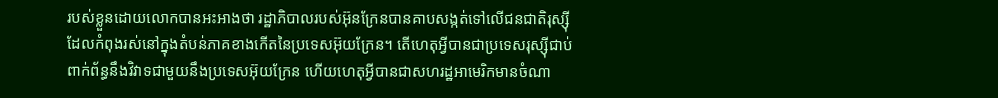របស់ខ្លួនដោយលោកបានអះអាងថា រដ្ឋាភិបាលរបស់អ៊ុនក្រែនបានគាបសង្កត់ទៅលើជនជាតិរុស្ស៊ីដែលកំពុងរស់នៅក្នុងតំបន់ភាគខាងកើតនៃប្រទេសអ៊ុយក្រែន។ តើហេតុអ្វីបានជាប្រទេសរុស្ស៊ីជាប់ពាក់ព័ន្ធនឹងវិវាទជាមួយនឹងប្រទេសអ៊ុយក្រែន ហើយហេតុអ្វីបានជាសហរដ្ឋអាមេរិកមានចំណា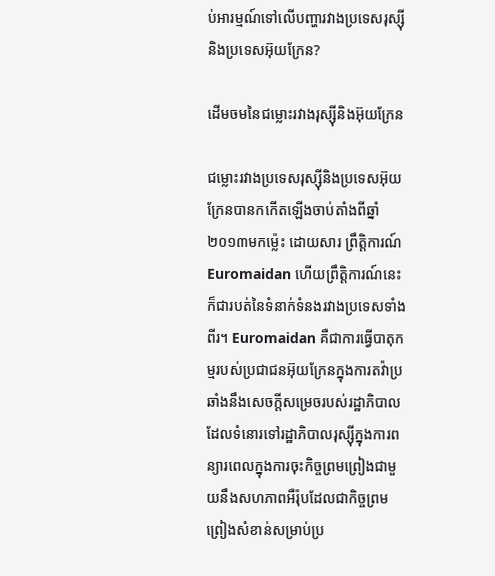ប់អារម្មណ៍ទៅលើបញ្ហារវាងប្រទេសរុស្ស៊ី និងប្រទេសអ៊ុយក្រែន?

ដើមចមនៃជម្លោះរវាងរុស្ស៊ីនិងអ៊ុយក្រែន

ជម្លោះរវាងប្រទេសរុស្ស៊ីនិងប្រទេសអ៊ុយក្រែនបានកកើតឡើងចាប់តាំងពីឆ្នាំ២០១៣មកម្ល៉េះ ដោយសារ ព្រឹត្តិការណ៍ Euromaidan ហើយព្រឹត្តិការណ៍នេះក៏ជារបត់នៃទំនាក់ទំនងរវាងប្រទេសទាំងពីរ។ Euromaidan គឺជាការធ្វើបាតុកម្មរបស់ប្រជាជនអ៊ុយក្រែនក្នុងការតវ៉ាប្រឆាំងនឹងសេចក្តីសម្រេចរបស់រដ្ឋាភិបាលដែលទំនោរទៅរដ្ឋាភិបាលរុស្ស៊ីក្នុងការពន្យារពេលក្នុងការចុះកិច្ចព្រមព្រៀងជាមួយនឹងសហភាពអឺរ៉ុបដែលជាកិច្ចព្រមព្រៀងសំខាន់សម្រាប់ប្រ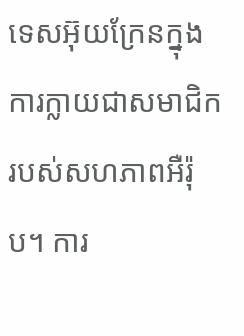ទេសអ៊ុយក្រែនក្នុងការក្លាយជាសមាជិករបស់សហភាពអឺរ៉ុប។ ការ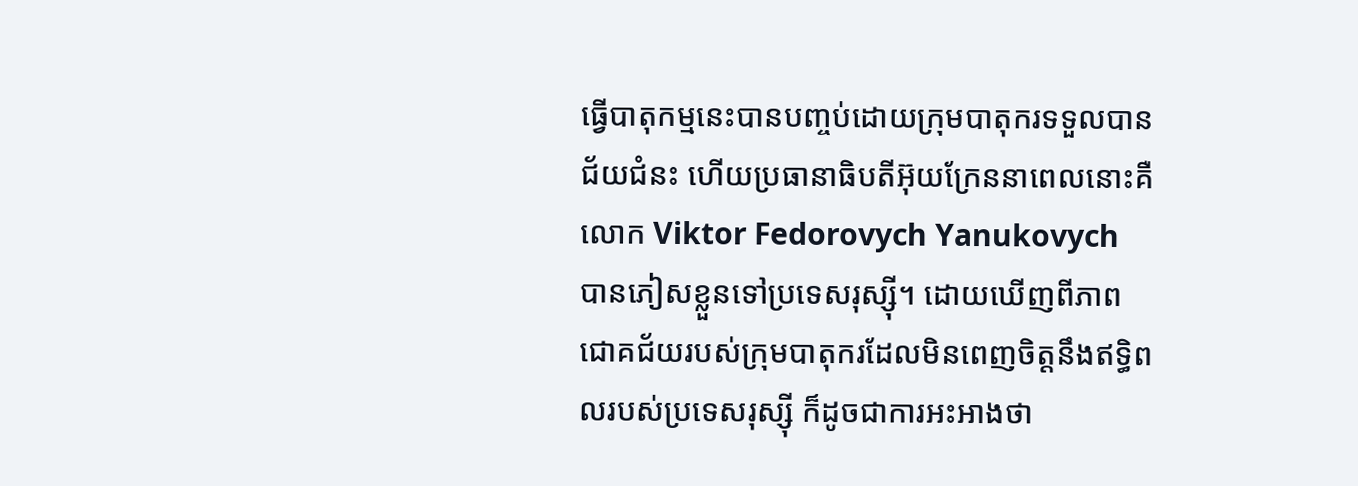ធ្វើបាតុកម្មនេះបានបញ្ចប់ដោយក្រុមបាតុករទទួលបានជ័យជំនះ ហើយប្រធានាធិបតីអ៊ុយក្រែននាពេលនោះគឺ លោក Viktor Fedorovych Yanukovych បានភៀសខ្លួនទៅប្រទេសរុស្ស៊ី។ ដោយឃើញពីភាពជោគជ័យរបស់ក្រុមបាតុករដែលមិនពេញចិត្តនឹងឥទ្ធិពលរបស់ប្រទេសរុស្ស៊ី ក៏ដូចជាការអះអាងថា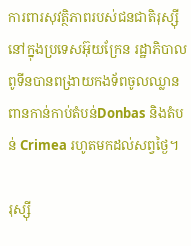ការពារសុវត្ថិភាពរបស់ជនជាតិរុស្ស៊ីនៅក្នុងប្រទេសអ៊ុយក្រែន រដ្ឋាភិបាលពូទីនបានពង្រាយកងទ័ពចូលឈ្លានពានកាន់កាប់តំបន់Donbas និងតំបន់ Crimea រហូតមកដល់សព្វថ្ងៃ។

រុស្ស៊ី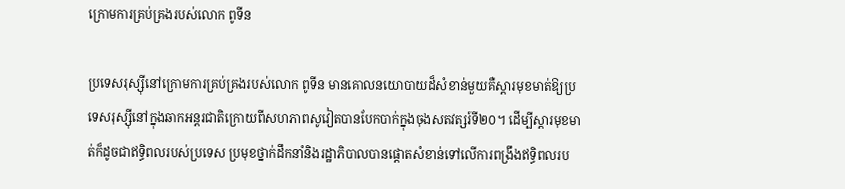ក្រោមការគ្រប់គ្រងរបស់លោក ពូទីន

ប្រទេសរុស្ស៊ីនៅក្រោមការគ្រប់គ្រងរបស់លោក ពូទីន មានគោលនយោបាយដ៏សំខាន់មួយគឺស្តារមុខមាត់ឱ្យប្រទេសរុស្ស៊ីនៅក្នុងឆាកអន្តរជាតិក្រោយពីសហភាពសូវៀតបានបែកបាក់ក្នុងចុងសតវត្សរ៍ទី២០។ ដើម្បីស្តារមុខមាត់ក៏ដូចជាឥទ្ធិពលរបស់ប្រទេស ប្រមុខថ្នាក់ដឹកនាំនិងរដ្ឋាភិបាលបានផ្តោតសំខាន់ទៅលើការពង្រឹងឥទ្ធិពលរប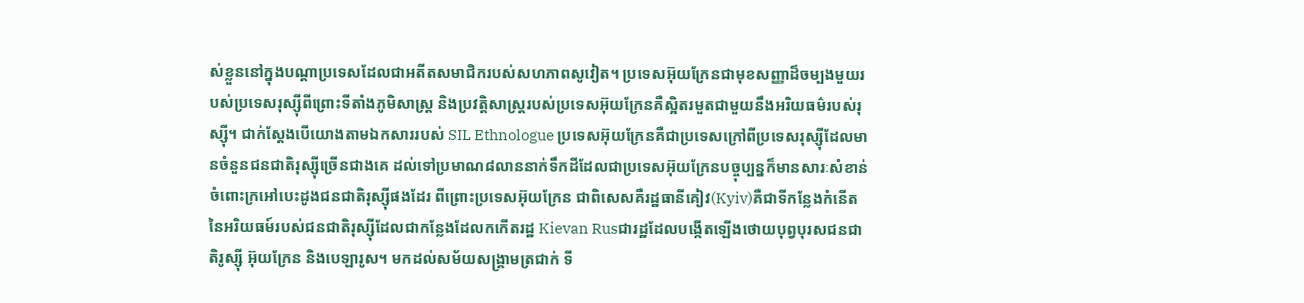ស់ខ្លួននៅក្នុងបណ្តាប្រទេសដែលជាអតីតសមាជិករបស់សហភាពសូវៀត។ ប្រទេសអ៊ុយក្រែនជាមុខសញ្ញាដ៏ចម្បងមួយរបស់ប្រទេសរុស្ស៊ីពីព្រោះទីតាំងភូមិសាស្រ្ត និងប្រវត្តិសាស្ត្ររបស់ប្រទេសអ៊ុយក្រែនគឺស្អិតរមួតជាមួយនឹងអរិយធម៌របស់រុស្ស៊ី។ ជាក់ស្តែងបើយោងតាមឯកសាររបស់ SIL Ethnologue ប្រទេសអ៊ុយក្រែនគឺជាប្រទេសក្រៅពីប្រទេសរុស្ស៊ីដែលមានចំនួនជនជាតិរុស្ស៊ីច្រើនជាងគេ ដល់ទៅប្រមាណ៨លាននាក់ទឹកដីដែលជាប្រទេសអ៊ុយក្រែនបច្ចុប្បន្នក៏មានសារៈសំខាន់ចំពោះក្រអៅបេះដូងជនជាតិរុស្ស៊ីផងដែរ ពីព្រោះប្រទេសអ៊ុយក្រែន ជាពិសេសគឺរដ្ឋធានីគៀវ(Kyiv)គឺជាទីកន្លែងកំនើតនៃអរិយធម៍របស់ជនជាតិរុស្ស៊ីដែលជាកន្លែងដែលកកើតរដ្ឋ Kievan Rusជារដ្ឋដែលបង្កើតឡើងថោយបុព្វបុរសជនជាតិរូស្ស៊ី អ៊ុយក្រែន និងបេឡារូស។ មកដល់សម័យសង្រ្គាមត្រជាក់ ទី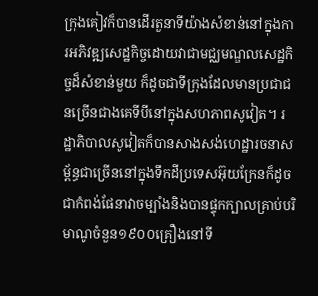ក្រុងគៀវក៏បានដើរតួនាទីយ៉ាងសំខាន់នៅក្នុងការអភិវឌ្ឍសេដ្ឋកិច្ចដោយវាជាមជ្ឈមណ្ឌលសេដ្ឋកិច្ចដ៏សំខាន់មួយ ក៏ដូចជាទីក្រុងដែលមានប្រជាជនច្រើនជាងគេទីបីនៅក្នុងសហភាពសូវៀត។ រដ្ឋាភិបាលសូវៀតក៏បានសាងសង់ហេដ្ឋារចនាសម្ព័ន្ធជាច្រើននៅក្នុងទឹកដីប្រទេសអ៊ុយក្រែនក៏ដូចជាកំពង់ផែនាវាចម្បាំងនិងបានផ្ទុកក្បាលគ្រាប់បរិមាណូចំនួន១៩០០គ្រឿងនៅទី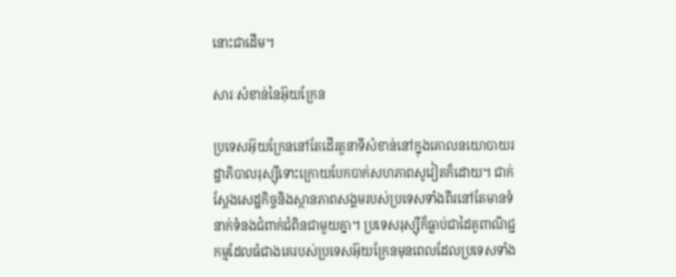នោះជាដើម។

សារៈសំខាន់នៃអ៊ុយក្រែន

ប្រទេសអ៊ុយក្រែននៅតែដើរតួនាទីសំខាន់នៅក្នុងគោលនយោបាយរដ្ឋាភិបាលរុស្ស៊ីទោះក្រោយបែកបាក់សហភាពសូវៀតក៏ដោយ។ ជាក់ស្តែងសេដ្ឋកិច្ចនិងស្ថានភាពសង្គមរបស់ប្រទេសទាំងពីរនៅតែមានទំនាក់ទំនងជំពាក់ជំពិនជាមួយគ្នា។ ប្រទេសរុស្ស៊ីក៏ធ្លាប់ជាដៃគូពាណិជ្ជកម្មដែលធំជាងគេរបស់ប្រទេសអ៊ុយក្រែនមុនពេលដែលប្រទេសទាំង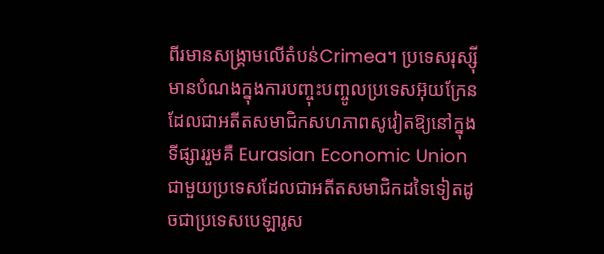ពីរមានសង្រ្គាមលើតំបន់Crimea។ ប្រទេសរុស្ស៊ីមានបំណងក្នុងការបញ្ចុះបញ្ចូលប្រទេសអ៊ុយក្រែន ដែលជាអតីតសមាជិកសហភាពសូវៀតឱ្យនៅក្នុងទីផ្សាររួមគឺ Eurasian Economic Union ជាមួយប្រទេសដែលជាអតីតសមាជិកដទៃទៀតដូចជាប្រទេសបេឡារូស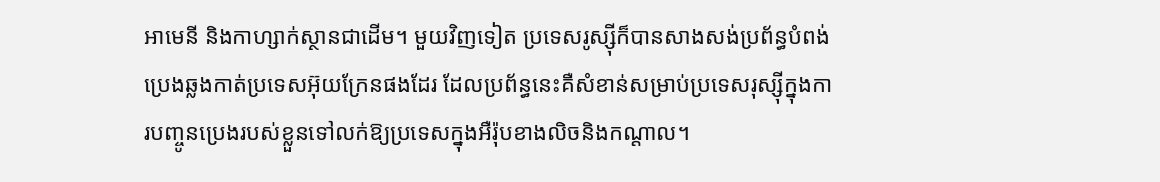អាមេនី និងកាហ្សាក់ស្ថានជាដើម។ មួយវិញទៀត ប្រទេសរូស្ស៊ីក៏បានសាងសង់ប្រព័ន្ធបំពង់ប្រេងឆ្លងកាត់ប្រទេសអ៊ុយក្រែនផងដែរ ដែលប្រព័ន្ធនេះគឺសំខាន់សម្រាប់ប្រទេសរុស្ស៊ីក្នុងការបញ្ចូនប្រេងរបស់ខ្លួនទៅលក់ឱ្យប្រទេសក្នុងអឺរ៉ុបខាងលិចនិងកណ្តាល។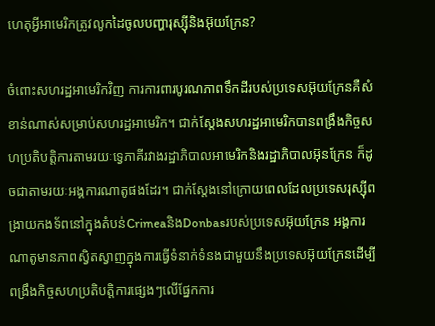ហេតុអ្វីអាមេរិកត្រូវលូកដៃចូលបញ្ហារុស្ស៊ីនិងអ៊ុយក្រែន?

ចំពោះសហរដ្ឋអាមេរិកវិញ ការការពារបូរណភាពទឹកដីរបស់ប្រទេសអ៊ុយក្រែនគឺសំខាន់ណាស់សម្រាប់សហរដ្ឋអាមេរិក។ ជាក់ស្តែងសហរដ្ឋអាមេរិកបានពង្រឹងកិច្ចសហប្រតិបត្តិការតាមរយៈទ្វេភាគីរវាងរដ្ឋាភិបាលអាមេរិកនិងរដ្ឋាភិបាលអ៊ុនក្រែន ក៏ដូចជាតាមរយៈអង្គការណាតូផងដែរ។ ជាក់ស្តែងនៅក្រោយពេលដែលប្រទេសរុស្ស៊ីពង្រាយកងទ័ពនៅក្នុងតំបន់CrimeaនិងDonbasរបស់ប្រទេសអ៊ុយក្រែន អង្គការណាតូមានភាពស្វិតស្វាញក្នុងការធ្វើទំនាក់ទំនងជាមួយនឹងប្រទេសអ៊ុយក្រែនដើម្បីពង្រឹងកិច្ចសហប្រតិបត្តិការផ្សេងៗលើផ្នែកការ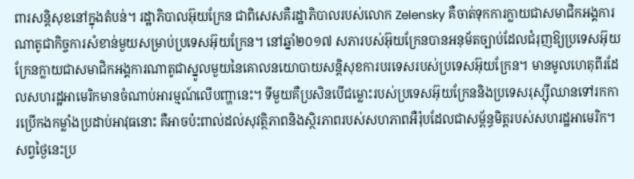ពារសន្តិសុខនៅក្នុងតំបន់។ រដ្ឋាភិបាលអ៊ុយក្រែន ជាពិសេសគឺរដ្ឋាភិបាលរបស់លោក Zelensky គឺចាត់ទុកការក្លាយជាសមាជិកអង្គការណាតូជាកិច្ចការសំខាន់មួយសម្រាប់ប្រទេសអ៊ុយក្រែន។ នៅឆ្នាំ២០១៧ សភារបស់អ៊ុយក្រែនបានអនុម័តច្បាប់ដែលជំរុញឱ្យប្រទេសអ៊ុយក្រែនក្លាយជាសមាជិកអង្គការណាតូជាស្នូលមួយនៃគោលនយោបាយសន្តិសុខការបរទេសរបស់ប្រទេសអ៊ុយក្រែន។ មានមូលហេតុពីរដែលសហរដ្ឋអាមេរិកមានចំណាប់អារម្មណ៍លើបញ្ហានេះ។ ទីមួយគឺប្រសិនបើជម្លោះរបស់ប្រទេសអ៊ុយក្រែននិងប្រទេសរុស្ស៊ីឈានទៅរកការប្រើកងកម្លាំងប្រដាប់អាវុធនោះ គឺអាចប៉ះពាល់ដល់សុវត្ថិភាពនិងស្ថិរភាពរបស់សហភាពអឺរ៉ុបដែលជាសម្ព័ន្ធមិត្តរបស់សហរដ្ឋអាមេរិក។ សព្វថ្ងៃនេះប្រ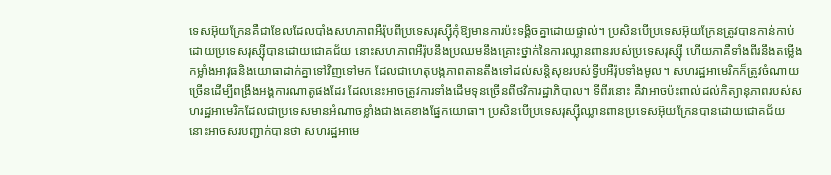ទេសអ៊ុយក្រែនគឺជាខែលដែលបាំងសហភាពអឺរ៉ុបពីប្រទេសរុស្ស៊ីកុំឱ្យមានការប៉ះទង្គិចគ្នាដោយផ្ទាល់។ ប្រសិនបើប្រទេសអ៊ុយក្រែនត្រូវបានកាន់កាប់ដោយប្រទេសរុស្ស៊ីបានដោយជោគជ័យ នោះសហភាពអឺរ៉ុបនឹងប្រឈមនឹងគ្រោះថ្នាក់នៃការឈ្លានពានរបស់ប្រទេសរុស្ស៊ី ហើយភាគឺទាំងពីរនឹងតម្លើងកម្លាំងអាវុធនិងយោធាដាក់គ្នាទៅវិញទៅមក ដែលជាហេតុបង្កភាពតានតឹងទៅដល់សន្តិសុខរបស់ទ្វីបអឺរ៉ុបទាំងមូល។ សហរដ្ឋអាមេរិកក៏ត្រូវចំណាយច្រើនដើម្បីពង្រឹងអង្គការណាតូផងដែរ ដែលនេះអាចត្រូវការទាំងដើមទុនច្រើនពីថវិការដ្ឋាភិបាល។ ទីពីរនោះ គឺវាអាចប៉ះពាល់ដល់កិត្យានុភាពរបស់សហរដ្ឋអាមេរិកដែលជាប្រទេសមានអំណាចខ្លាំងជាងគេខាងផ្នែកយោធា។ ប្រសិនបើប្រទេសរុស្ស៊ីឈ្លានពានប្រទេសអ៊ុយក្រែនបានដោយជោគជ័យ នោះអាចសរបញ្ជាក់បានថា សហរដ្ឋអាមេ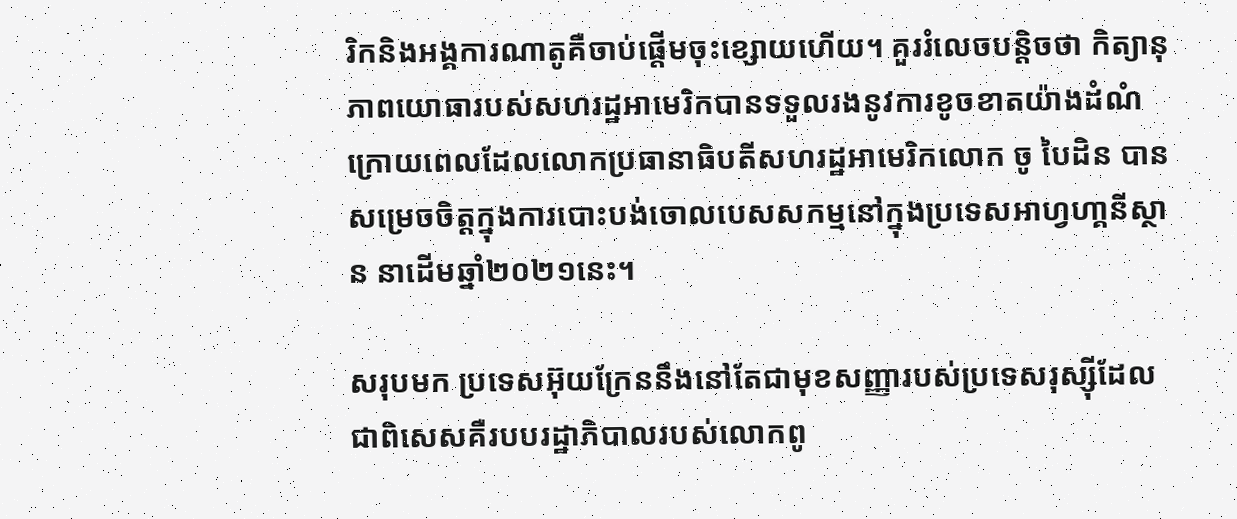រិកនិងអង្គការណាតូគឺចាប់ផ្តើមចុះខ្សោយហើយ។ គួររំលេចបន្តិចថា កិត្យានុភាពយោធារបស់សហរដ្ឋអាមេរិកបានទទួលរងនូវការខូចខាតយ៉ាងដំណំក្រោយពេលដែលលោកប្រធានាធិបតីសហរដ្ឋអាមេរិកលោក ចូ បៃដិន បានសម្រេចចិត្តក្នុងការបោះបង់ចោលបេសសកម្មនៅក្នុងប្រទេសអាហ្វហា្គនីស្ថាន នាដើមឆ្នាំ២០២១នេះ។

សរុបមក ប្រទេសអ៊ុយក្រែននឹងនៅតែជាមុខសញ្ញារបស់ប្រទេសរុស្ស៊ីដែលជាពិសេសគឺរបបរដ្ឋាភិបាលរបស់លោកពូ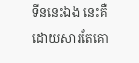ទីននេះឯង នេះគឺដោយសារតែគោ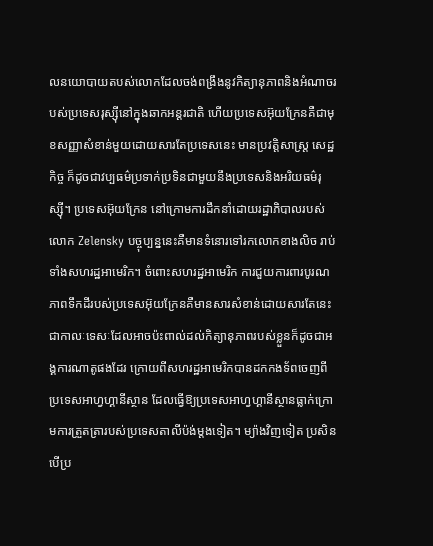លនយោបាយតបស់លោកដែលចង់ពង្រឹងនូវកិត្យានុភាពនិងអំណាចរបស់ប្រទេសរុស្ស៊ីនៅក្នុងឆាកអន្តរជាតិ ហើយប្រទេសអ៊ុយក្រែនគឺជាមុខសញ្ញាសំខាន់មួយដោយសារតែប្រទេសនេះ មានប្រវត្តិសាស្រ្ត សេដ្ឋកិច្ច ក៏ដូចជាវប្បធម៌ប្រទាក់ប្រទិនជាមួយនឹងប្រទេសនិងអរិយធម៌រុស្ស៊ី។ ប្រទេសអ៊ុយក្រែន នៅក្រោមការដឹកនាំដោយរដ្ឋាភិបាលរបស់លោក Zelensky បច្ចុប្បន្ននេះគឺមានទំនោរទៅរកលោកខាងលិច រាប់ទាំងសហរដ្ឋអាមេរិក។ ចំពោះសហរដ្ឋអាមេរិក ការជួយការពារបូរណភាពទឹកដីរបស់ប្រទេសអ៊ុយក្រែនគឺមានសារសំខាន់ដោយសារតែនេះជាកាលៈទេសៈដែលអាចប៉ះពាល់ដល់កិត្យានុភាពរបស់ខ្លួនក៏ដូចជាអង្គការណាតូផងដែរ ក្រោយពីសហរដ្ឋអាមេរិកបានដកកងទ័ពចេញពីប្រទេសអាហ្វហ្គានីស្ថាន ដែលធ្វើឱ្យប្រទេសអាហ្វហ្គានីស្ថានធ្លាក់ក្រោមការត្រួតត្រារបស់ប្រទេសតាលីប៉ង់ម្តងទៀត។ ម្យ៉ាងវិញទៀត ប្រសិនបើប្រ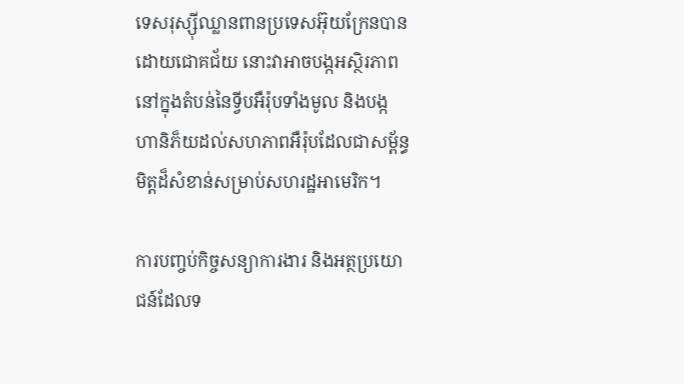ទេសរុស្ស៊ីឈ្លានពានប្រទេសអ៊ុយក្រែនបានដោយជោគជ័យ នោះវាអាចបង្កអស្ថិរភាពនៅក្នុងតំបន់នៃទ្វីបអឺរ៉ុបទាំងមូល និងបង្កហានិភ៏យដល់សហភាពអឺរ៉ុបដែលជាសម្ព័ន្ធមិត្តដ៏សំខាន់សម្រាប់សហរដ្ឋអាមេរិក។

ការបញ្ចប់កិច្ចសន្យាការងារ និងអត្ថប្រយោជន៍ដែលទ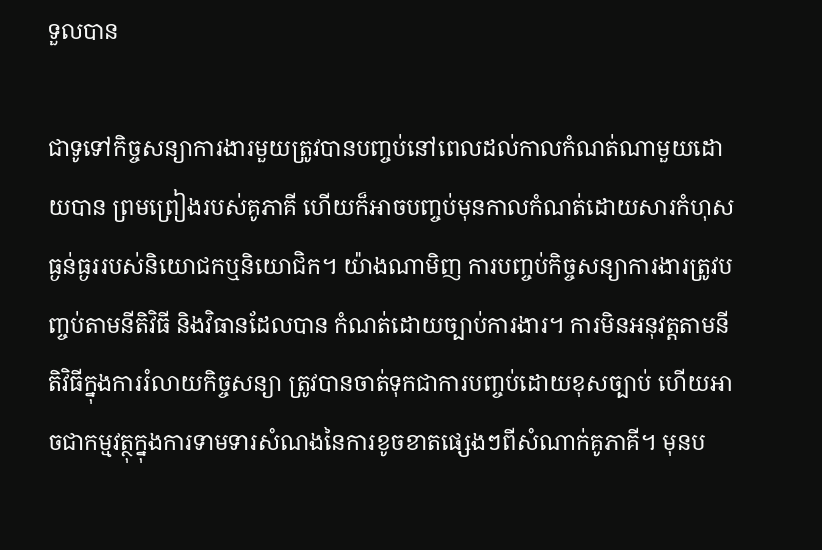ទួលបាន

ជាទូទៅកិច្ចសន្យាការងារមួយត្រូវបានបញ្ចប់នៅពេលដល់កាលកំណត់ណាមួយដោយបាន ព្រមព្រៀងរបស់គូភាគី ហើយក៏អាចបញ្ចប់មុនកាលកំណត់ដោយសារកំហុសធ្ងន់ធ្ងររបស់និយោជកឬនិយោជិក។ យ៉ាងណាមិញ ការបញ្ចប់កិច្ចសន្យាការងារត្រូវបញ្ចប់តាមនីតិវិធី និងវិធានដែលបាន កំណត់ដោយច្បាប់ការងារ។ ការមិនអនុវត្តតាមនីតិវិធីក្នុងការរំលាយកិច្ចសន្យា ត្រូវបានចាត់ទុកជាការបញ្ចប់ដោយខុសច្បាប់ ហើយអាចជាកម្មវត្ថុក្នុងការទាមទារសំណងនៃការខូចខាតផ្សេងៗពីសំណាក់គូភាគី។ មុនប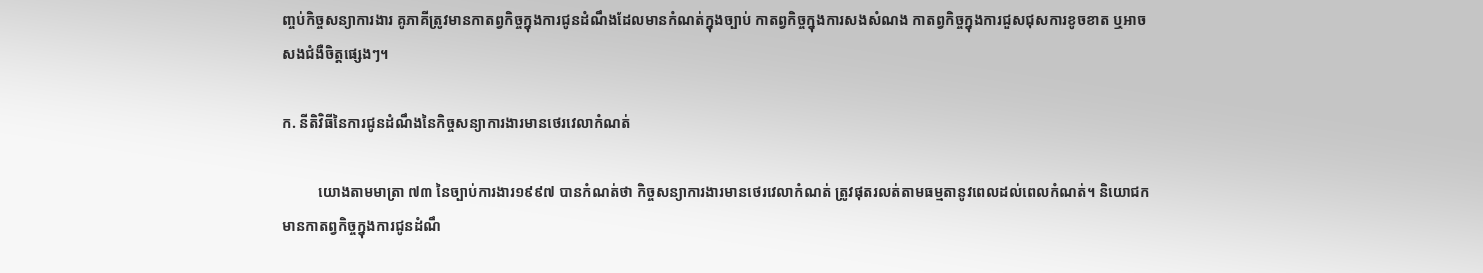ញ្ចប់កិច្ចសន្យាការងារ គូភាគីត្រូវមានកាតព្វកិច្ចក្នុងការជូនដំណឹងដែលមានកំណត់ក្នុងច្បាប់ កាតព្វកិច្ចក្នុងការសងសំណង កាតព្វកិច្ចក្នុងការជួសជុសការខូចខាត ឬអាចសងជំងឺចិត្តផ្សេងៗ។

ក. នីតិវិធីនៃការជូនដំណឹងនៃកិច្ចសន្យាការងារមានថេរវេលាកំណត់

          យោងតាមមាត្រា ៧៣ នៃច្បាប់ការងារ១៩៩៧ បានកំណត់ថា កិច្ចសន្យាការងារមានថេរវេលាកំណត់ ត្រូវផុតរលត់តាមធម្មតានូវពេលដល់ពេលកំណត់។ និយោជកមានកាតព្វកិច្ចក្នុងការជូនដំណឹ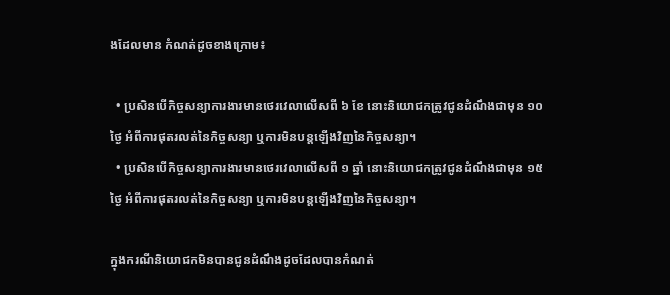ងដែលមាន កំណត់ដូចខាងក្រោម៖

  • ប្រសិនបើកិច្ចសន្យាការងារមានថេរវេលាលើសពី ៦ ខែ នោះនិយោជកត្រូវជូនដំណឹងជាមុន ១០ ថ្ងៃ អំពីការផុតរលត់នៃកិច្ចសន្យា ឬការមិនបន្តឡើងវិញនៃកិច្ចសន្យា។
  • ប្រសិនបើកិច្ចសន្យាការងារមានថេរវេលាលើសពី ១ ឆ្នាំ នោះនិយោជកត្រូវជូនដំណឹងជាមុន ១៥ ថ្ងៃ អំពីការផុតរលត់នៃកិច្ចសន្យា ឬការមិនបន្តឡើងវិញនៃកិច្ចសន្យា។

ក្នុងករណីនិយោជកមិនបានជូនដំណឹងដូចដែលបានកំណត់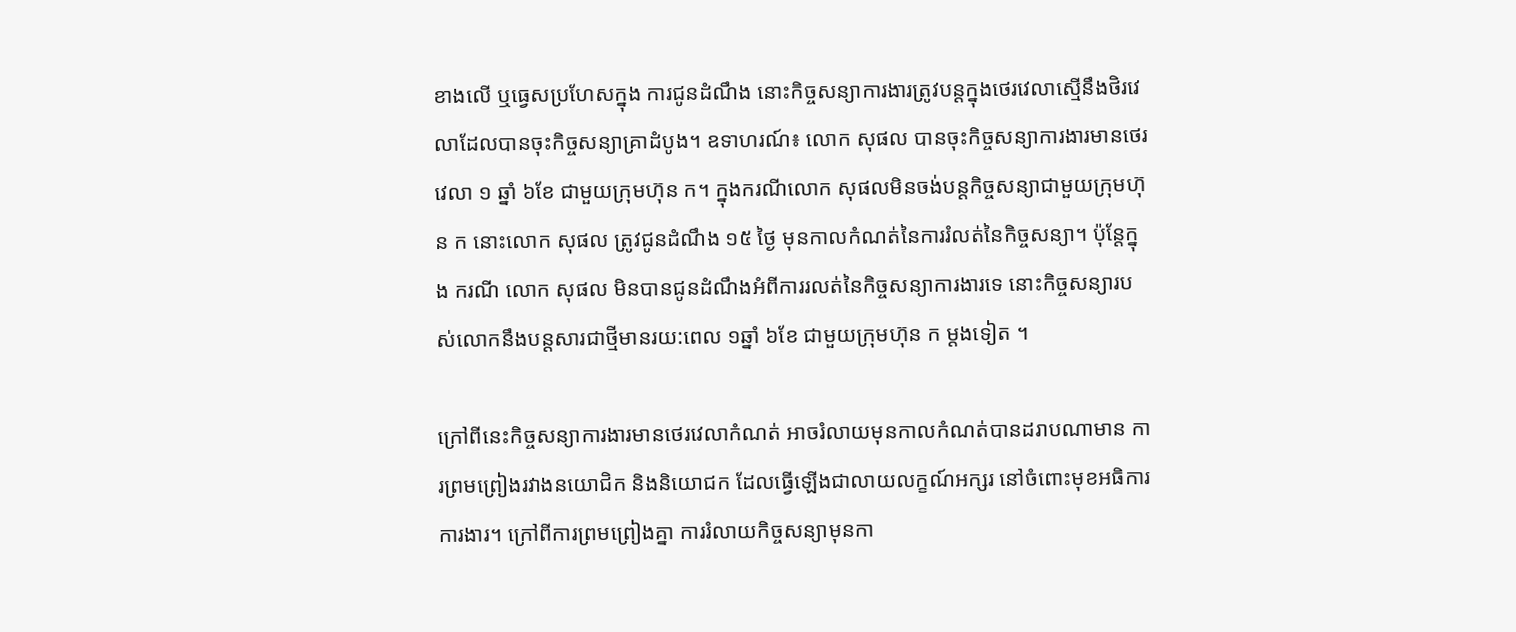ខាងលើ ឬធ្វេសប្រហែសក្នុង ការជូនដំណឹង នោះកិច្ចសន្យាការងារត្រូវបន្តក្នុងថេរវេលាស្មើនឹងថិរវេលាដែលបានចុះកិច្ចសន្យាគ្រាដំបូង។ ឧទាហរណ៍៖ លោក សុផល បានចុះកិច្ចសន្យាការងារមានថេរវេលា ១ ឆ្នាំ ៦ខែ ជាមួយក្រុមហ៊ុន ក។ ក្នុងករណីលោក សុផលមិនចង់បន្តកិច្ចសន្យាជាមួយក្រុមហ៊ុន ក នោះលោក សុផល ត្រូវជូនដំណឹង ១៥ ថ្ងៃ មុនកាលកំណត់នៃការរំលត់នៃកិច្ចសន្យា។ ប៉ុន្តែក្នុង ករណី លោក សុផល មិនបានជូនដំណឹងអំពីការរលត់នៃកិច្ចសន្យាការងារទេ នោះកិច្ចសន្យារបស់លោកនឹងបន្តសារជាថ្មីមានរយ:ពេល ១ឆ្នាំ ៦ខែ ជាមួយក្រុមហ៊ុន ក ម្តងទៀត ។

ក្រៅពីនេះកិច្ចសន្យាការងារមានថេរវេលាកំណត់ អាចរំលាយមុនកាលកំណត់បានដរាបណាមាន ការព្រមព្រៀងរវាងនយោជិក និងនិយោជក ដែលធ្វើឡើងជាលាយលក្ខណ៍អក្សរ នៅចំពោះមុខអធិការ ការងារ។ ក្រៅពីការព្រមព្រៀងគ្នា ការរំលាយកិច្ចសន្យាមុនកា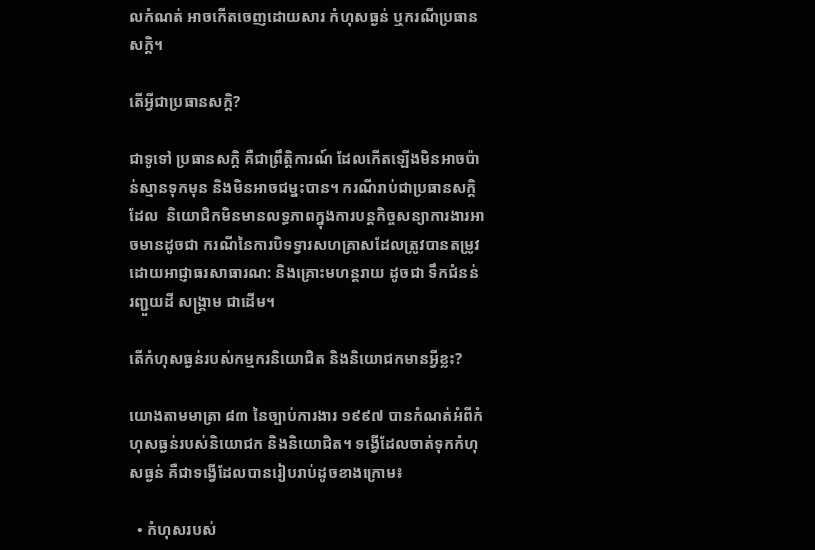លកំណត់ អាចកើតចេញដោយសារ កំហុសធ្ងន់ ឬករណីប្រធានសក្តិ។

តើអ្វីជាប្រធានសក្តិ?

ជាទូទៅ ប្រធានសក្តិ គឺជាព្រឹត្តិការណ៍ ដែលកើតឡើងមិនអាចប៉ាន់ស្មានទុកមុន និងមិនអាចជម្នះបាន។ ករណីរាប់ជាប្រធានសក្តិដែល  និយោជិកមិនមានលទ្ធភាពក្នុងការបន្តកិច្ចសន្យាការងារអាចមានដូចជា ករណីនៃការបិទទ្វារសហគ្រាសដែលត្រូវបានតម្រូវដោយអាជ្ញាធរសាធារណ: និងគ្រោះមហន្តរាយ ដូចជា ទឹកជំនន់ រញ្ជួយដី សង្គ្រាម ជាដើម។

តើកំហុសធ្ងន់របស់កម្មករនិយោជិត និងនិយោជកមានអ្វីខ្លះ?

យោងតាមមាត្រា ៨៣ នៃច្បាប់ការងារ ១៩៩៧ បានកំណត់អំពីកំហុសធ្ងន់របស់និយោជក និងនិយោជិត។ ទង្វើដែលចាត់ទុកកំហុសធ្ងន់ គឺជាទង្វើដែលបានរៀបរាប់ដូចខាងក្រោម៖

  • កំហុសរបស់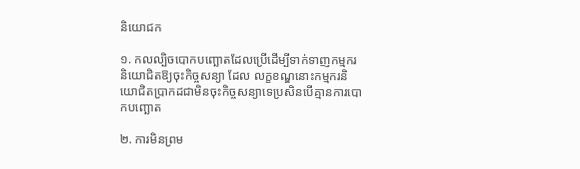និយោជក

១. កលល្បិចបោកបញ្ឆោតដែលប្រើដើម្បីទាក់ទាញកម្មករនិយោជិតឱ្យចុះកិច្ចសន្យា ដែល លក្ខខណ្ឌនោះកម្មករនិយោជិតប្រាកដជាមិនចុះកិច្ចសន្យាទេប្រសិនបើគ្មានការបោកបញ្ឆោត

២. ការមិនព្រម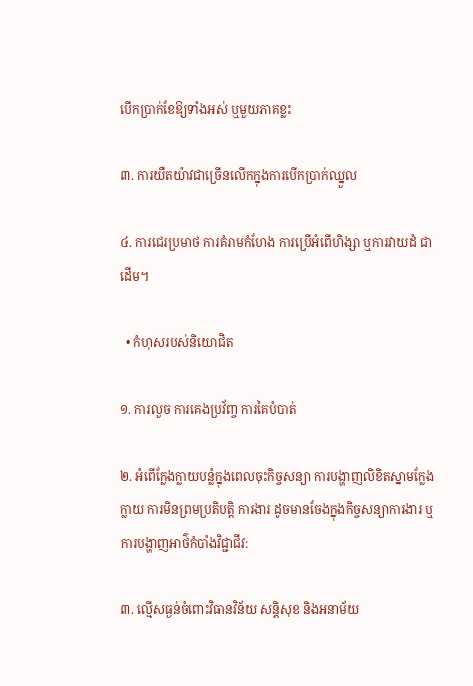បើកប្រាក់ខែឱ្យទាំងអស់ ឬមួយភាគខ្លះ

៣. ការយឺតយ៉ាវជាច្រើនលើកក្នុងការបើកប្រាក់ឈ្នួល

៤. ការជេរប្រមាថ ការគំរាមកំហែង ការប្រើអំពើហិង្សា ឬការវាយដំ ជាដើម។

  • កំហុសរបស់និយោជិត

១. ការលួច ការគេងប្រវ័ញ្ច ការគៃបំបាត់

២. អំពើក្លែងក្លាយបន្លំក្នុងពេលចុះកិច្ចសន្យា ការបង្ហាញលិខិតស្នាមក្លែងក្លាយ ការមិនព្រមប្រតិបត្តិ ការងារ ដូចមានចែងក្នុងកិច្ចសន្យាការងារ ឬការបង្ហាញអាថ៌កំបាំងវិជ្ជាជីវ:

៣. ល្មើសធ្ងន់ចំពោះវិធានវិន័យ សន្តិសុខ និងអនាម័យ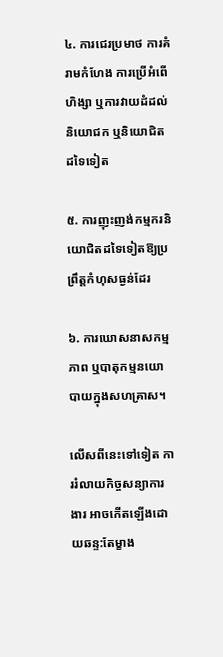៤. ការជេរប្រមាថ ការគំរាមកំហែង ការប្រើអំពើហិង្សា ឬការវាយដំដល់និយោជក ឬនិយោជិតដទៃទៀត

៥. ការញុះញង់កម្មករនិយោជិតដទៃទៀតឱ្យប្រព្រឹត្តកំហុសធ្ងន់ដែរ

៦. ការឃោសនាសកម្មភាព ឬបាតុកម្មនយោបាយក្នុងសហគ្រាស។

លើសពីនេះទៅទៀត ការរំលាយកិច្ចសន្យាការងារ អាចកើតឡើងដោយឆន្ទ:តែម្ខាង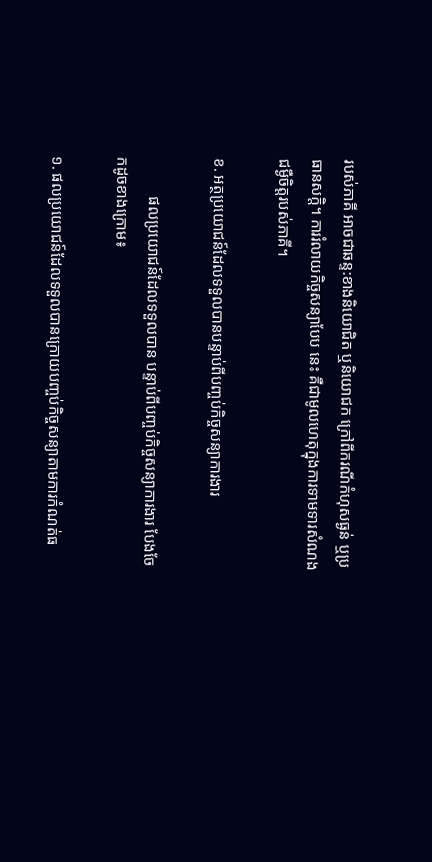របស់ភាគី អាចជាឆន្ទ:ខាងនិយោជិត ឬនិយោជក ក្រៅពីករណីកំហុសធ្ងន់ ឬប្រធានសក្តិ។ ការរំលាយកិច្ចសន្យាបែប នេះ គឺជាមូលហេតុក្នុងការទាមទារសំណងជម្ងឺចិត្តរបស់ភាគី។

ខ. អត្ថប្រយោជន៍ដែលទទួលបានបន្ទាប់ពីបញ្ចប់កិច្ចសន្យាការងារ

          ផលប្រយោជន៍ដែលទទួលបាន បន្ទាប់ពីបញ្ចប់កិច្ចសន្យាការងារ បែងចែកដូចខាងក្រោម៖

១. ផលប្រយោជន៍ដែលទទួលបានក្រោយបញ្ចប់កិច្ចសន្យាតាមការកំណត់ធ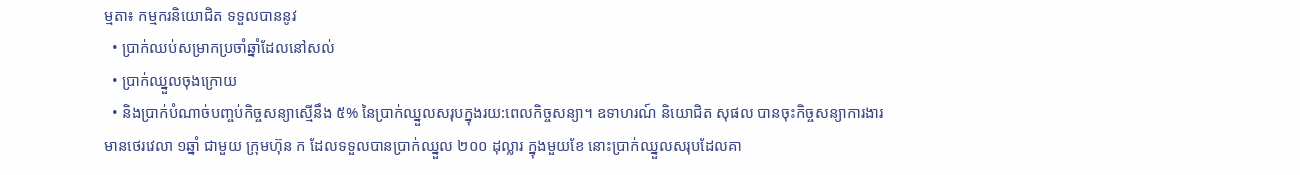ម្មតា៖ កម្មករនិយោជិត ទទួលបាននូវ
  • ប្រាក់ឈប់សម្រាកប្រចាំឆ្នាំដែលនៅសល់
  • ប្រាក់ឈ្នួលចុងក្រោយ
  • និងប្រាក់បំណាច់បញ្ចប់កិច្ចសន្យាស្មើនឹង ៥% នៃប្រាក់ឈ្នួលសរុបក្នុងរយ:ពេលកិច្ចសន្យា។ ឧទាហរណ៍ និយោជិត សុផល បានចុះកិច្ចសន្យាការងារមានថេរវេលា ១ឆ្នាំ ជាមួយ ក្រុមហ៊ុន ក ដែលទទួលបានប្រាក់ឈ្នួល ២០០ ដុល្លារ ក្នុងមួយខែ នោះប្រាក់ឈ្នួលសរុបដែលគា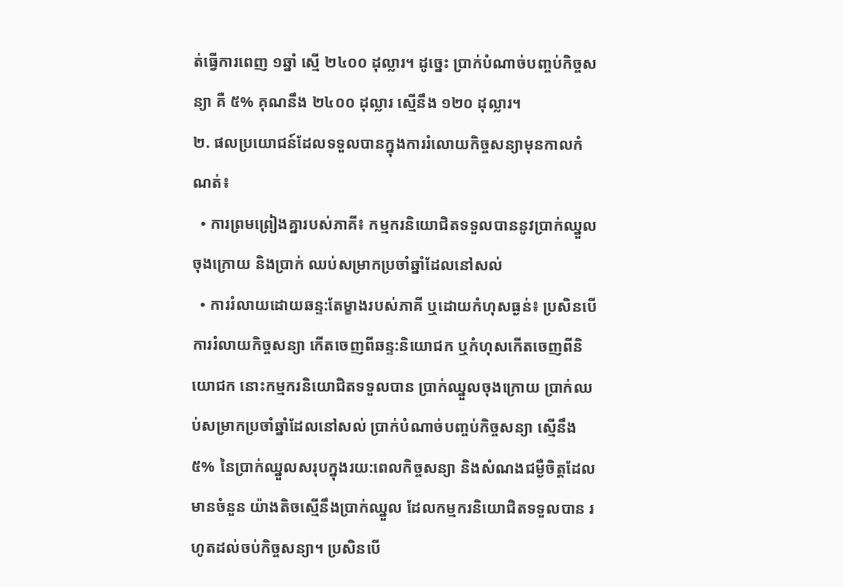ត់ធ្វើការពេញ ១ឆ្នាំ ស្មើ ២៤០០ ដុល្លារ។ ដូច្នេះ ប្រាក់បំណាច់បញ្ចប់កិច្ចសន្យា គឺ ៥% គុណនឹង ២៤០០ ដុល្លារ ស្មើនឹង ១២០ ដុល្លារ។
២. ផលប្រយោជន៍ដែលទទួលបានក្នុងការរំលោយកិច្ចសន្យាមុនកាលកំណត់៖
  • ការព្រមព្រៀងគ្នារបស់ភាគី៖ កម្មករនិយោជិតទទួលបាននូវប្រាក់ឈ្នួលចុងក្រោយ និងប្រាក់ ឈប់សម្រាកប្រចាំឆ្នាំដែលនៅសល់
  • ការរំលាយដោយឆន្ទ:តែម្ខាងរបស់ភាគី ឬដោយកំហុសធ្ងន់៖ ប្រសិនបើការរំលាយកិច្ចសន្យា កើតចេញពីឆន្ទ:និយោជក ឬកំហុសកើតចេញពីនិយោជក នោះកម្មករនិយោជិតទទួលបាន ប្រាក់ឈ្នួលចុងក្រោយ ប្រាក់ឈប់សម្រាកប្រចាំឆ្នាំដែលនៅសល់ ប្រាក់បំណាច់បញ្ចប់កិច្ចសន្យា ស្មើនឹង ៥% នៃប្រាក់ឈ្នួលសរុបក្នុងរយ:ពេលកិច្ចសន្យា និងសំណងជម្ងឺចិត្តដែលមានចំនួន យ៉ាងតិចស្មើនឹងប្រាក់ឈ្នួល ដែលកម្មករនិយោជិតទទួលបាន រហូតដល់ចប់កិច្ចសន្យា។ ប្រសិនបើ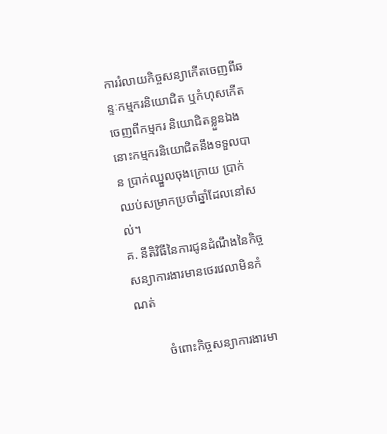ការរំលាយកិច្ចសន្យាកើតចេញពីឆន្ទៈកម្មករនិយោជិត ឬកំហុសកើតចេញពីកម្មករ និយោជិតខ្លួនឯង នោះកម្មករនិយោជិតនឹងទទួលបាន ប្រាក់ឈ្នួលចុងក្រោយ ប្រាក់ឈប់សម្រាកប្រចាំឆ្នាំដែលនៅសល់។
គ. នីតិវិធីនៃការជូនដំណឹងនៃកិច្ចសន្យាការងារមានថេរវេលាមិនកំណត់

          ចំពោះកិច្ចសន្យាការងារមា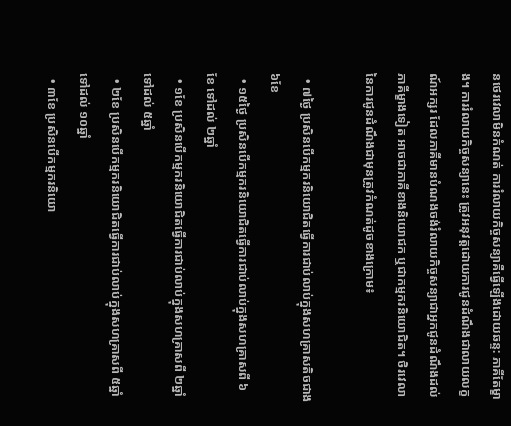នថេរវេលាមិនកំណត់ ការរំលាយកិច្ចសន្យាគឺធ្វើឡើងដោយឆន្ទ: ភាគីតែម្ខាង។ ការរំលាយកិច្ចសន្យានេះ ត្រូវអនុវត្តដោយការជូនដំណឹងជាលាយលក្ខណ៍អក្សរ ដែលភាគីមានបំណងចង់រំលាយកិច្ចសន្យាជាអ្នកជូនដំណឹងដល់ភាគីម្ខាងទៀត អាចជាភាគីខាងនិយោជក ឬជាកម្មករនិយោជិត។ ថិរវេលានៃការជូនដំណឹងជាមុនត្រូវកំណត់ដូចខាងក្រោម៖

  • ៧ថ្ងៃ ប្រសិនបើកម្មករនិយោជិតធ្វើការជាប់លាប់ក្នុងសហគ្រាសតិចជាង ៦ខែ
  • ១៥ថ្ងៃ ប្រសិនបើកម្មករនិយោជិតធ្វើការជាប់លាប់ក្នុងសហគ្រាសពី ៦ខែ ទៅដល់ ២ឆ្នាំ
  • ១ខែ ប្រសិនបើកម្មករនិយោជិតធ្វើការជាប់លាប់ក្នុងសហគ្រាសពី ២ឆ្នាំ ទៅដល់ ៥ឆ្នាំ
  • ២ខែ ប្រសិនបើកម្មករនិយោជិតធ្វើការជាប់លាប់ក្នុងសហគ្រាសពី ៥ឆ្នាំ ទៅដល់ ១០ឆ្នាំ
  • ៣ខែ ប្រសិនបើកម្មករនិយោ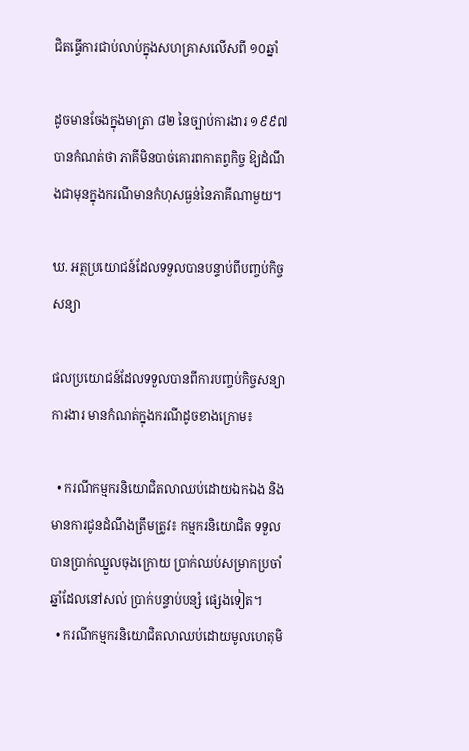ជិតធ្វើការជាប់លាប់ក្នុងសហគ្រាសលើសពី ១០ឆ្នាំ

ដូចមានចែងក្នុងមាត្រា ៨២ នៃច្បាប់ការងារ ១៩៩៧ បានកំណត់ថា ភាគីមិនបាច់គោរពកាតព្វកិច្ច ឱ្យដំណឹងជាមុនក្នុងករណីមានកំហុសធ្ងន់នៃភាគីណាមួយ។

ឃ. អត្ថប្រយោជន៍ដែលទទួលបានបន្ទាប់ពីបញ្ចប់កិច្ចសន្យា

ផលប្រយោជន៍ដែលទទួលបានពីការបញ្ចប់កិច្ចសន្យាការងារ មានកំណត់ក្នុងករណីដូចខាងក្រោម៖

  • ករណីកម្មករនិយោជិតលាឈប់ដោយឯកឯង និងមានការជូនដំណឹងត្រឹមត្រូវ៖ កម្មករនិយោជិត ទទួលបានប្រាក់ឈ្នួលចុងក្រោយ ប្រាក់ឈប់សម្រាកប្រចាំឆ្នាំដែលនៅសល់ ប្រាក់បន្ទាប់បន្សំ ផ្សេងទៀត។
  • ករណីកម្មករនិយោជិតលាឈប់ដោយមូលហេតុមិ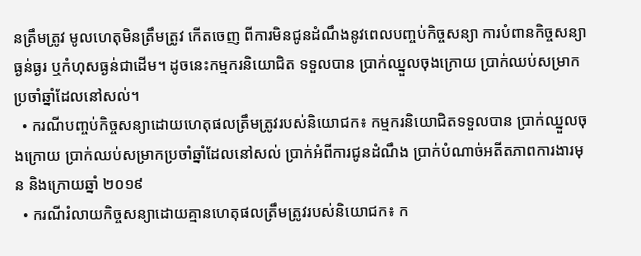នត្រឹមត្រូវ មូលហេតុមិនត្រឹមត្រូវ កើតចេញ ពីការមិនជូនដំណឹងនូវពេលបញ្ចប់កិច្ចសន្យា ការបំពានកិច្ចសន្យាធ្ងន់ធ្ងរ ឬកំហុសធ្ងន់ជាដើម។ ដូចនេះកម្មករនិយោជិត ទទួលបាន ប្រាក់ឈ្នួលចុងក្រោយ ប្រាក់ឈប់សម្រាកប្រចាំឆ្នាំដែលនៅសល់។
  • ករណីបញ្ចប់កិច្ចសន្យាដោយហេតុផលត្រឹមត្រូវរបស់និយោជក៖ កម្មករនិយោជិតទទួលបាន ប្រាក់ឈ្នួលចុងក្រោយ ប្រាក់ឈប់សម្រាកប្រចាំឆ្នាំដែលនៅសល់ ប្រាក់អំពីការជូនដំណឹង ប្រាក់បំណាច់អតីតភាពការងារមុន និងក្រោយឆ្នាំ ២០១៩
  • ករណីរំលាយកិច្ចសន្យាដោយគ្មានហេតុផលត្រឹមត្រូវរបស់និយោជក៖ ក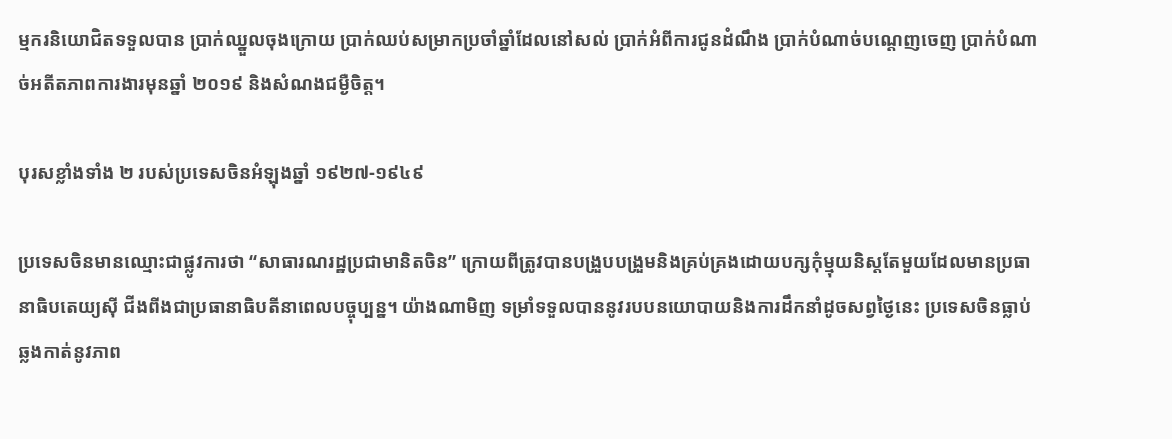ម្មករនិយោជិតទទួលបាន ប្រាក់ឈ្នួលចុងក្រោយ ប្រាក់ឈប់សម្រាកប្រចាំឆ្នាំដែលនៅសល់ ប្រាក់អំពីការជូនដំណឹង ប្រាក់បំណាច់បណ្តេញចេញ ប្រាក់បំណាច់អតីតភាពការងារមុនឆ្នាំ ២០១៩ និងសំណងជម្ងឺចិត្ត។

បុរសខ្លាំងទាំង ២ របស់ប្រទេសចិនអំឡុងឆ្នាំ ១៩២៧-១៩៤៩

ប្រទេសចិនមានឈ្មោះជាផ្លូវការថា “សាធារណរដ្ឋប្រជាមានិតចិន” ក្រោយពីត្រូវបានបង្រួបបង្រួមនិងគ្រប់គ្រងដោយបក្សកុំម្មុយនិស្តតែមួយដែលមានប្រធានាធិបតេយ្យស៊ី ជីងពីងជាប្រធានាធិបតីនាពេលបច្ចុប្បន្ន។ យ៉ាងណាមិញ ទម្រាំទទួលបាននូវរបបនយោបាយនិងការដឹកនាំដូចសព្វថ្ងៃនេះ ប្រទេសចិនធ្លាប់ឆ្លងកាត់នូវភាព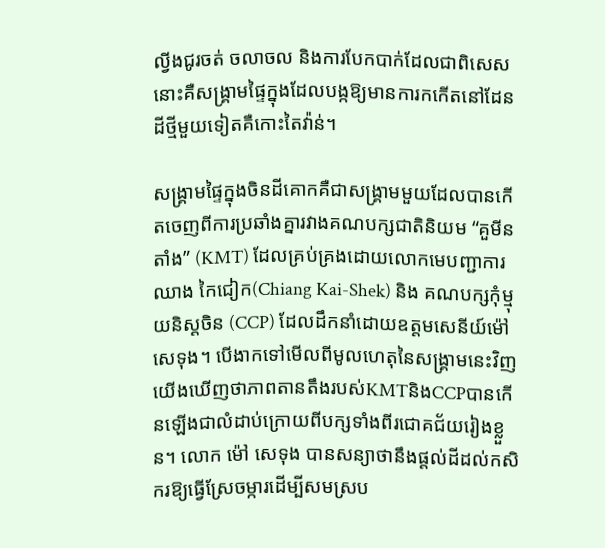ល្វីងជូរចត់ ចលាចល និងការបែកបាក់ដែលជាពិសេសនោះគឺសង្គ្រាមផ្ទៃក្នុងដែលបង្កឱ្យមានការកកើតនៅដែនដីថ្មីមួយទៀតគឺកោះតៃវ៉ាន់។

សង្គ្រាមផ្ទៃក្នុងចិនដីគោកគឺជាសង្គ្រាមមួយដែលបានកើតចេញពីការប្រឆាំងគ្នារវាងគណបក្សជាតិនិយម “គួមីនតាំង” (KMT) ដែលគ្រប់គ្រងដោយលោកមេបញ្ជាការឈាង កៃជៀក(Chiang Kai-Shek) និង គណបក្សកុំម្មុយនិស្តចិន (CCP) ដែលដឹកនាំដោយឧត្តមសេនីយ៍ម៉ៅ សេទុង។ បើងាកទៅមើលពីមូលហេតុនៃសង្គ្រាមនេះវិញ យើងឃើញថាភាពតានតឹងរបស់KMTនិងCCPបានកើនឡើងជាលំដាប់ក្រោយពីបក្សទាំងពីរជោគជ័យរៀងខ្លួន។ លោក ម៉ៅ សេទុង បានសន្យាថានឹងផ្តល់ដីដល់កសិករឱ្យធ្វើស្រែចម្ការដើម្បីសមស្រប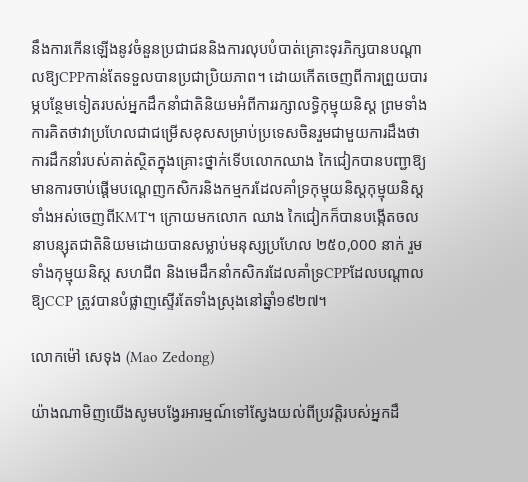នឹងការកើនឡើងនូវចំនួនប្រជាជននិងការលុបបំបាត់គ្រោះទុរភិក្សបានបណ្តាលឱ្យCPPកាន់តែទទួលបានប្រជាប្រិយភាព។ ដោយកើតចេញពីការព្រួយបារម្ភបន្ថែមទៀតរបស់អ្នកដឹកនាំជាតិនិយមអំពីការរក្សាលទ្ធិកុម្មុយនិស្ត ព្រមទាំងការគិតថាវាប្រហែលជាជម្រើសខុសសម្រាប់ប្រទេសចិនរួមជាមួយការដឹងថាការដឹកនាំរបស់គាត់ស្ថិតក្នុងគ្រោះថ្នាក់ទើបលោកឈាង កៃជៀកបានបញ្ជាឱ្យមានការចាប់ផ្តើមបណ្តេញកសិករនិងកម្មករដែលគាំទ្រកុម្មុយនិស្តកុម្មុយនិស្តទាំងអស់ចេញពីKMT។ ក្រោយមកលោក ឈាង កៃជៀកក៏បានបង្កើតចលនាបន្សុតជាតិនិយមដោយបានសម្លាប់មនុស្សប្រហែល ២៥០,000 នាក់ រួមទាំងកុម្មុយនិស្ត សហជីព និងមេដឹកនាំកសិករដែលគាំទ្រCPPដែលបណ្តាលឱ្យCCP ត្រូវបានបំផ្លាញស្ទើរតែទាំងស្រុងនៅឆ្នាំ១៩២៧។

លោកម៉ៅ សេទុង (Mao Zedong)

យ៉ាងណាមិញយើងសូមបង្វែរអារម្មណ៍ទៅស្វែងយល់ពីប្រវត្តិរបស់អ្នកដឹ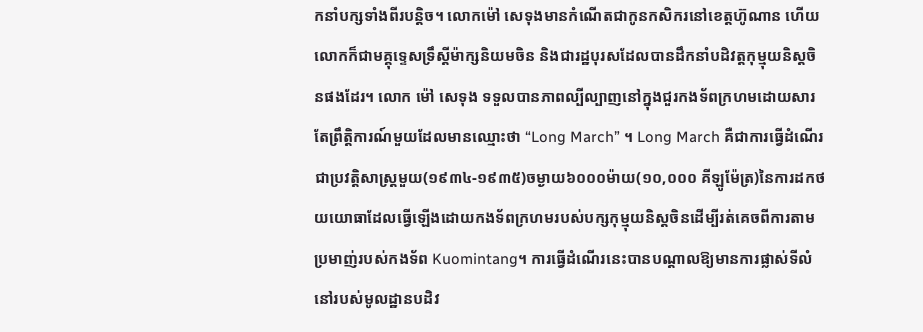កនាំបក្សទាំងពីរបន្តិច។ លោកម៉ៅ សេទុងមានកំណើតជាកូនកសិករនៅខេត្តហ៊ូណាន ហើយលោកក៏ជាមគ្គុទ្ទេសទ្រឹស្តីម៉ាក្សនិយមចិន និងជារដ្ឋបុរសដែលបានដឹកនាំបដិវត្តកុម្មុយនិស្តចិនផងដែរ។ លោក ម៉ៅ សេទុង ទទួលបានភាពល្បីល្បាញនៅក្នុងជួរកងទ័ពក្រហមដោយសារតែព្រឹត្តិការណ៍មួយដែលមានឈ្មោះថា “Long March” ។ Long March គឺជាការធ្វើដំណើរជាប្រវត្តិសាស្ត្រមួយ(១៩៣៤-១៩៣៥)ចម្ងាយ៦០០០ម៉ាយ(១០,០០០ គីឡូម៉ែត្រ)នៃការដកថយយោធាដែលធ្វើឡើងដោយកងទ័ពក្រហមរបស់បក្សកុម្មុយនិស្តចិនដើម្បីរត់គេចពីការតាមប្រមាញ់របស់កងទ័ព Kuomintang។ ការធ្វើដំណើរនេះបានបណ្តាលឱ្យមានការផ្លាស់ទីលំនៅរបស់មូលដ្ឋានបដិវ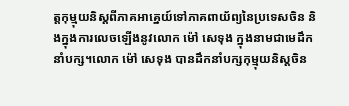ត្តកុម្មុយនិស្តពីភាគអាគ្នេយ៍ទៅភាគពាយ័ព្យនៃប្រទេសចិន និងក្នុងការលេចឡើងនូវលោក ម៉ៅ សេទុង ក្នុងនាមជាមេដឹកនាំបក្ស។លោក ម៉ៅ សេទុង បានដឹកនាំបក្សកុម្មុយនិស្តចិន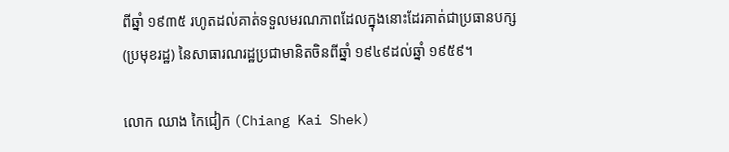ពីឆ្នាំ ១៩៣៥ រហូតដល់គាត់ទទួលមរណភាពដែលក្នុងនោះដែរគាត់ជាប្រធានបក្ស (ប្រមុខរដ្ឋ) នៃសាធារណរដ្ឋប្រជាមានិតចិនពីឆ្នាំ ១៩៤៩ដល់ឆ្នាំ ១៩៥៩។

លោក ឈាង កៃជៀក (Chiang Kai Shek)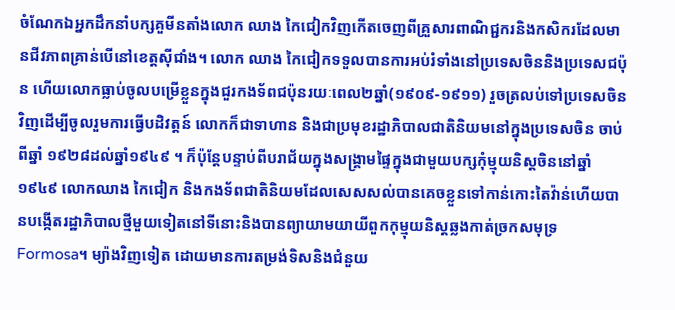ចំណែកឯអ្នកដឹកនាំបក្សគួមីនតាំងលោក ឈាង កៃជៀកវិញកើតចេញពីគ្រួសារពាណិជ្ជករនិងកសិករដែលមានជីវភាពគ្រាន់បើនៅខេត្តស៊ីជាំង។ លោក ឈាង កៃជៀកទទួលបានការអប់រំទាំងនៅប្រទេសចិននិងប្រទេសជប៉ុន ហើយលោកធ្លាប់ចូលបម្រើខ្លួនក្នុងជួរកងទ័ពជប៉ុនរយៈពេល២ឆ្នាំ(១៩០៩-១៩១១) រួចត្រលប់ទៅប្រទេសចិនវិញដើម្បីចូលរួមការធ្វើបដិវត្តន៍ លោកក៏ជាទាហាន និងជាប្រមុខរដ្ឋាភិបាលជាតិនិយមនៅក្នុងប្រទេសចិន ចាប់ពីឆ្នាំ ១៩២៨ដល់ឆ្នាំ១៩៤៩ ។ ក៏ប៉ុន្តែបន្ទាប់ពីបរាជ័យក្នុងសង្រ្គាមផ្ទៃក្នុងជាមួយបក្សកុំម្មុយនិស្តចិននៅឆ្នាំ១៩៤៩ លោកឈាង កៃជៀក និងកងទ័ពជាតិនិយមដែលសេសសល់បានគេចខ្លួនទៅកាន់កោះតៃវ៉ាន់ហើយបានបង្កើតរដ្ឋាភិបាលថ្មីមួយទៀតនៅទីនោះនិងបានព្យាយាមយាយីពួកកុម្មុយនិស្តឆ្លងកាត់ច្រកសមុទ្រ Formosa។ ម្យ៉ាងវិញទៀត ដោយមានការតម្រង់ទិសនិងជំនួយ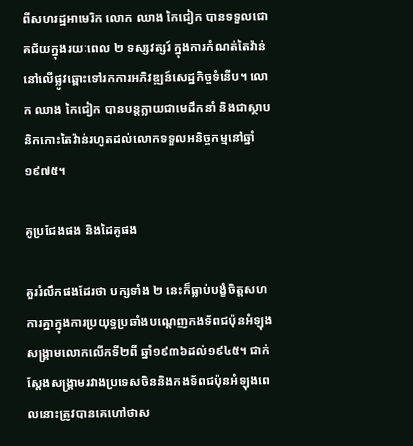ពីសហរដ្ឋអាមេរិក លោក ឈាង កៃជៀក បានទទួលជោគជ័យក្នុងរយៈពេល ២ ទស្សវត្សរ៍ ក្នុងការកំណត់តៃវ៉ាន់នៅលើផ្លូវឆ្ពោះទៅរកការអភិវឌ្ឍន៍សេដ្ឋកិច្ចទំនើប។ លោក ឈាង កៃជៀក បានបន្តក្លាយជាមេដឹកនាំ និងជាស្ថាបនិកកោះតៃវ៉ាន់រហូតដល់លោកទទួលអនិច្ចកម្មនៅឆ្នាំ១៩៧៥។

គូប្រជែងផង និងដៃគូផង

គួររំលឹកផងដែរថា បក្សទាំង ២ នេះក៏ធ្លាប់បង្ខំចិត្ដសហការគ្នាក្នុងការប្រយុទ្ធប្រឆាំងបណ្ដេញកងទ័ពជប៉ុនអំឡុងសង្គ្រាមលោកលើកទី២ពី ឆ្នាំ១៩៣៦ដល់១៩៤៥។ ជាក់ស្តែងសង្រ្គាមរវាងប្រទេសចិននិងកងទ័ពជប៉ុនអំឡុងពេលនោះត្រូវបានគេហៅថាស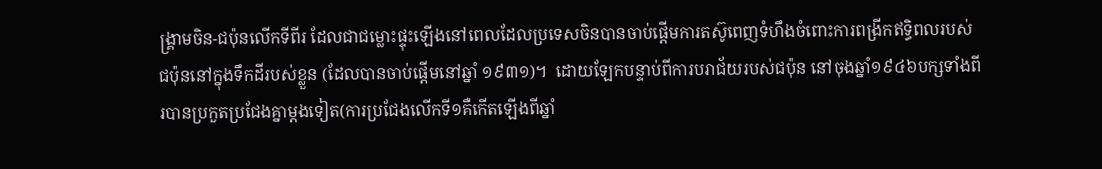ង្រ្គាមចិន-ជប៉ុនលើកទីពីរ ដែលជាជម្លោះផ្ទុះឡើងនៅពេលដែលប្រទេសចិនបានចាប់ផ្តើមការតស៊ូពេញទំហឹងចំពោះការពង្រីកឥទ្ធិពលរបស់ជប៉ុននៅក្នុងទឹកដីរបស់ខ្លួន (ដែលបានចាប់ផ្តើមនៅឆ្នាំ ១៩៣១)។  ដោយឡែកបន្ទាប់ពីការបរាជ័យរបស់ជប៉ុន នៅចុងឆ្នាំ១៩៤៦បក្សទាំងពីរបានប្រកួតប្រជែងគ្នាម្តងទៀត(ការប្រជែងលើកទី១គឺកើតឡើងពីឆ្នាំ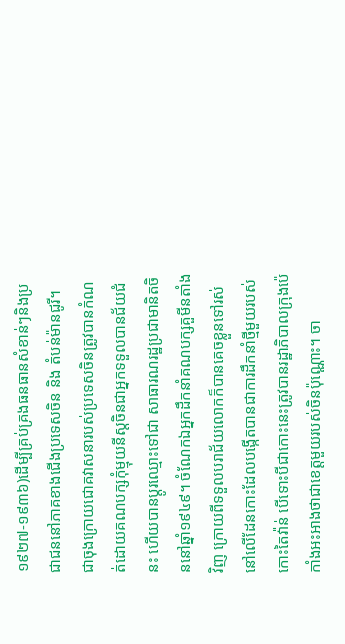១៩២៧-១៩៣៦)ដើម្បីគ្រប់គ្រងធនធានសំខាន់ៗនិងប្រជាជននៅភាគខាងជើងប្រទេសចិន និង តំបន់ម៉ានជូរី។ ជាចុងក្រោយជោគវាសនារបស់ប្រទេសចិនត្រូវបានកំណត់ដោយគណបក្សកុំម្មុយនីស្តចិនជាអ្នកទទួលបានជ័យជំនះ ហើយបានប្តូរឈ្មោះទៅជា សាធារណរដ្ឋប្រជាមានិតចិននៅឆ្នាំ១៩៤៩។ ចំណែកឯអ្នកដឹកនាំគណបក្សគួមីនតាំងវិញ ក្រោយពីទទួលបរាជ័យលោកក៏បានគេចខ្លួនទៅរស់នៅលើដែនកោះដែលបង្កើតបានជាការដឹកនាំថ្មីមួយរបស់កោះតៃវ៉ាន់ បើទោះបីជាកោះនេះត្រូវបានរដ្ឋាភិបាលក្រុងប៉េកាំងអះអាងថាជាខេត្ដមួយរបស់ចិនប៉ុណ្ណោះ។ ចា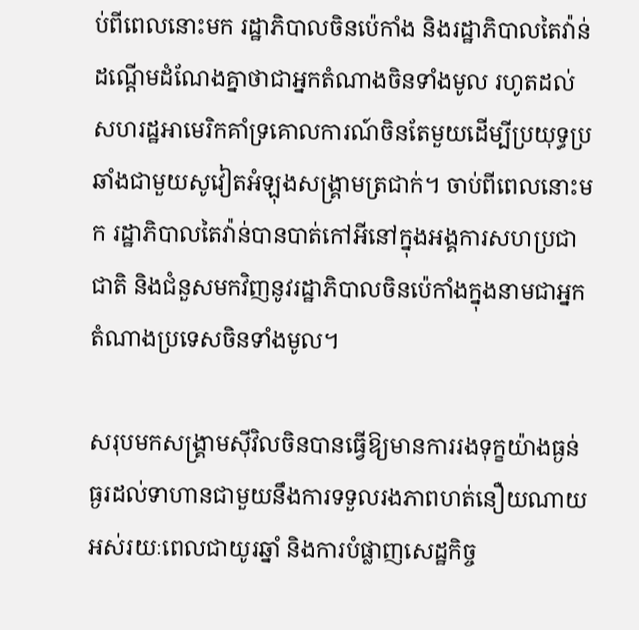ប់ពីពេលនោះមក រដ្ឋាភិបាលចិនប៉េកាំង និងរដ្ឋាភិបាលតៃវ៉ាន់ដណ្ដើមដំណែងគ្នាថាជាអ្នកតំណាងចិនទាំងមូល រហូតដល់សហរដ្ឋអាមេរិកគាំទ្រគោលការណ៍ចិនតែមួយដើម្បីប្រយុទ្ធប្រឆាំងជាមួយសូវៀតអំឡុងសង្គ្រាមត្រជាក់។ ចាប់ពីពេលនោះមក រដ្ឋាភិបាលតៃវ៉ាន់បានបាត់កៅអីនៅក្នុងអង្គការសហប្រជាជាតិ និងជំនួសមកវិញនូវរដ្ឋាភិបាលចិនប៉េកាំងក្នុងនាមជាអ្នកតំណាងប្រទេសចិនទាំងមូល។

សរុបមកសង្រ្គាមស៊ីវិលចិនបានធ្វើឱ្យមានការរងទុក្ខយ៉ាងធ្ងន់ធ្ងរដល់ទាហានជាមួយនឹងការទទួលរងភាពហត់នឿយណាយអស់រយៈពេលជាយូរឆ្នាំ និងការបំផ្លាញសេដ្ឋកិច្ច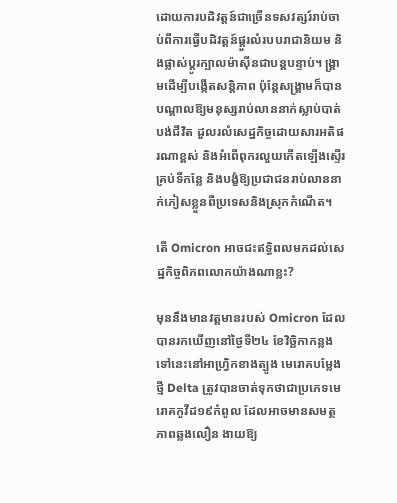ដោយការបដិវត្តន៍ជាច្រើនទសវត្សរ៍រាប់ចាប់ពីការធ្វើបដិវត្ដន៍ផ្ដួរលំរបបរាជានិយម និងផ្លាស់ប្ដូរក្បាលម៉ាស៊ីនជាបន្តបន្ទាប់។ ង្គ្រាមដើម្បីបង្កើតសន្តិភាព ប៉ុន្តែសង្រ្គាមក៏បានបណ្តាលឱ្យមនុស្សរាប់លាននាក់ស្លាប់បាត់បង់ជីវិត ដួលរលំសេដ្ឋកិច្ចដោយសារអតិផរណាខ្ពស់ និងអំពើពុករលួយកើតឡើងស្ទើរគ្រប់ទីកន្លែ និងបង្ខំឱ្យប្រជាជនរាប់លាននាក់ភៀសខ្លួនពីប្រទេសនិងស្រុកកំណើត។

តើ Omicron អាចជះឥទ្ធិពលមកដល់សេដ្ឋកិច្ចពិភពលោកយ៉ាងណាខ្លះ?

មុននឹងមានវត្ដមានរបស់ Omicron ដែលបានរកឃើញនៅថ្ងៃទី២៤ ខែវិច្ឆិកាកន្លងទៅនេះនៅអាហ្រ្វិកខាងត្បូង មេរោគបម្លែងថ្មី Delta ត្រូវបានចាត់ទុកថាជាប្រភេទមេរោគកូវីដ១៩កំពូល ដែលអាចមានសមត្ថភាពឆ្លងលឿន ងាយឱ្យ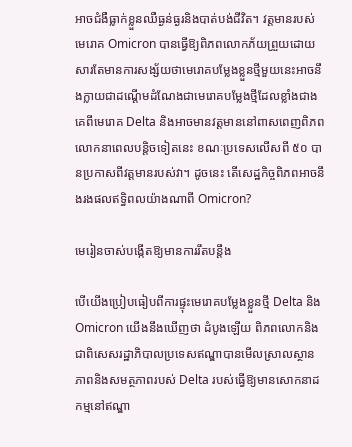អាចជំងឺធ្លាក់ខ្លួនឈឺធ្ងន់ធ្ងរនិងបាត់បង់ជីវិត។ វត្តមានរបស់មេរោគ Omicron បានធ្វើឱ្យពិភពលោកភ័យព្រួយដោយសារតែមានការសង្ស័យថាមេរោគបម្លែងខ្លួនថ្មីមួយនេះអាចនឹងក្លាយជាដណ្ដើមដំណែងជាមេរោគបម្លែងថ្មីដែលខ្លាំងជាងគេពីមេរោគ Delta និងអាចមានវត្ដមាននៅពាសពេញពិភពលោកនាពេលបន្តិចទៀតនេះ ខណៈប្រទេសលើសពី ៥០ បានប្រកាសពីវត្ដមានរបស់វា។ ដូចនេះ តើសេដ្ឋកិច្ចពិភពអាចនឹងរងផលឥទ្ធិពលយ៉ាងណាពី Omicron?

មេរៀនចាស់បង្កើតឱ្យមានការរឹតបន្តឹង

បើយើងប្រៀបធៀបពីការផ្ទុះមេរោគបម្លែងខ្លួនថ្មី Delta និង Omicron យើងនឹងឃើញថា ដំបូងឡើយ ពិភពលោកនិងជាពិសេសរដ្ឋាភិបាលប្រទេសឥណ្ឌាបានមើលស្រាលស្ថានភាពនិងសមត្ថភាពរបស់ Delta របស់ធ្វើឱ្យមានសោកនាដកម្មនៅឥណ្ឌា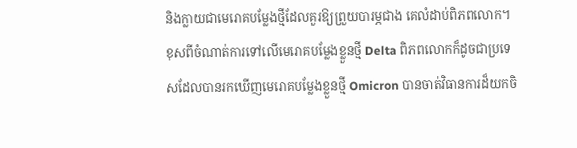និងក្លាយជាមេរោគបម្លែងថ្មីដែលគួរឱ្យព្រួយបារម្ភជាង គេលំដាប់ពិភពលោក។ ខុសពីចំណាត់ការទៅលើមេរោគបម្លែងខ្លួនថ្មី Delta ពិភពលោកក៏ដូចជាប្រទេសដែលបានរកឃើញមេរោគបម្លែងខ្លួនថ្មី Omicron បានចាត់វិធានការដ៏យកចិ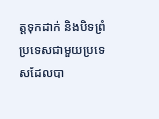ត្ដទុកដាក់ និងបិទព្រំប្រទេសជាមួយប្រទេសដែលបា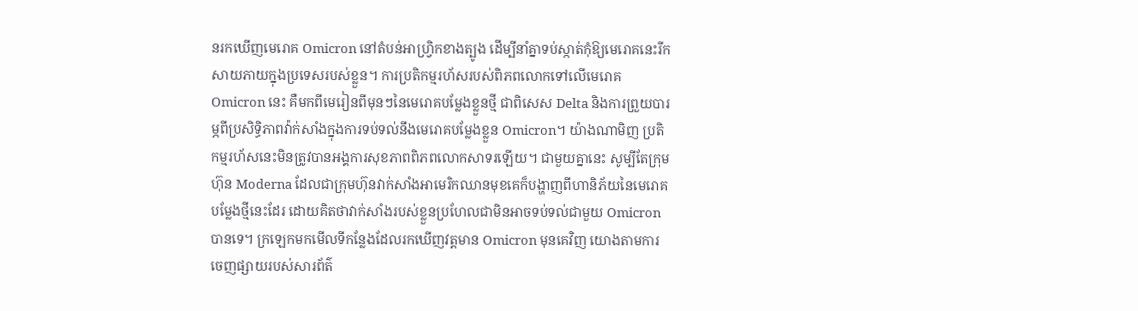នរកឃើញមេរោគ Omicron នៅតំបន់អាហ្វ្រិកខាងត្បូង ដើម្បីនាំគ្នាទប់ស្កាត់កុំឱ្យមេរោគនេះរីកសាយភាយក្នុងប្រទេសរបស់ខ្លួន។ ការប្រតិកម្មរហ័សរបស់ពិភពលោកទៅលើមេរោគ Omicron នេះ គឺមកពីមេរៀនពីមុនៗនៃមេរោគបម្លែងខ្លួនថ្មី ជាពិសេស Delta និងការព្រួយបារម្ភពីប្រសិទ្ធិភាពវ៉ាក់សាំងក្នុងការទប់ទល់នឹងមេរោគបម្លែងខ្លួន Omicron។ យ៉ាងណាមិញ ប្រតិកម្មរហ័សនេះមិនត្រូវបានអង្គការសុខភាពពិភពលោកសាទរឡើយ។ ជាមួយគ្នានេះ សូម្បីតែក្រុមហ៊ុន Moderna ដែលជាក្រុមហ៊ុនវាក់សាំងអាមេរិកឈានមុខគេក៏បង្ហាញពីហានិភ័យនៃមេរោគបម្លែងថ្មីនេះដែរ ដោយគិតថាវាក់សាំងរបស់ខ្លួនប្រហែលជាមិនអាចទប់ទល់ជាមួយ Omicron បានទេ។ ក្រឡេកមកមើលទីកន្លែងដែលរកឃើញវត្តមាន Omicron មុនគេវិញ យោងតាមការចេញផ្សាយរបស់សារព័ត៌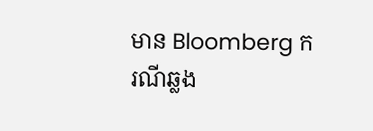មាន Bloomberg ករណីឆ្លង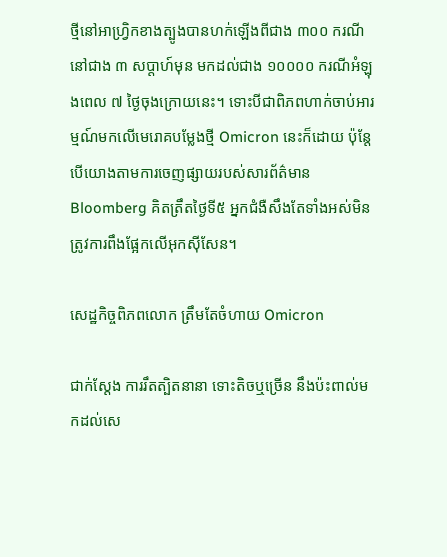ថ្មីនៅអាហ្វ្រិកខាងត្បូងបានហក់ឡើងពីជាង ៣០០ ករណីនៅជាង ៣ សប្ដាហ៍មុន មកដល់ជាង ១០០០០ ករណីអំឡុងពេល ៧ ថ្ងៃចុងក្រោយនេះ។ ទោះបីជាពិភពហាក់ចាប់អារម្មណ៍មកលើមេរោគបម្លែងថ្មី Omicron នេះក៏ដោយ ប៉ុន្តែបើយោងតាមការចេញផ្សាយរបស់សារព័ត៌មាន Bloomberg គិតត្រឹតថ្ងៃទី៥ អ្នកជំងឺសឹងតែទាំងអស់មិនត្រូវការពឹងផ្អែកលើអុកស៊ីសែន។

សេដ្ឋកិច្ចពិភពលោក ត្រឹមតែចំហាយ Omicron

ជាក់ស្ដែង ការរឹតត្បិតនានា ទោះតិចឬច្រើន នឹងប៉ះពាល់មកដល់សេ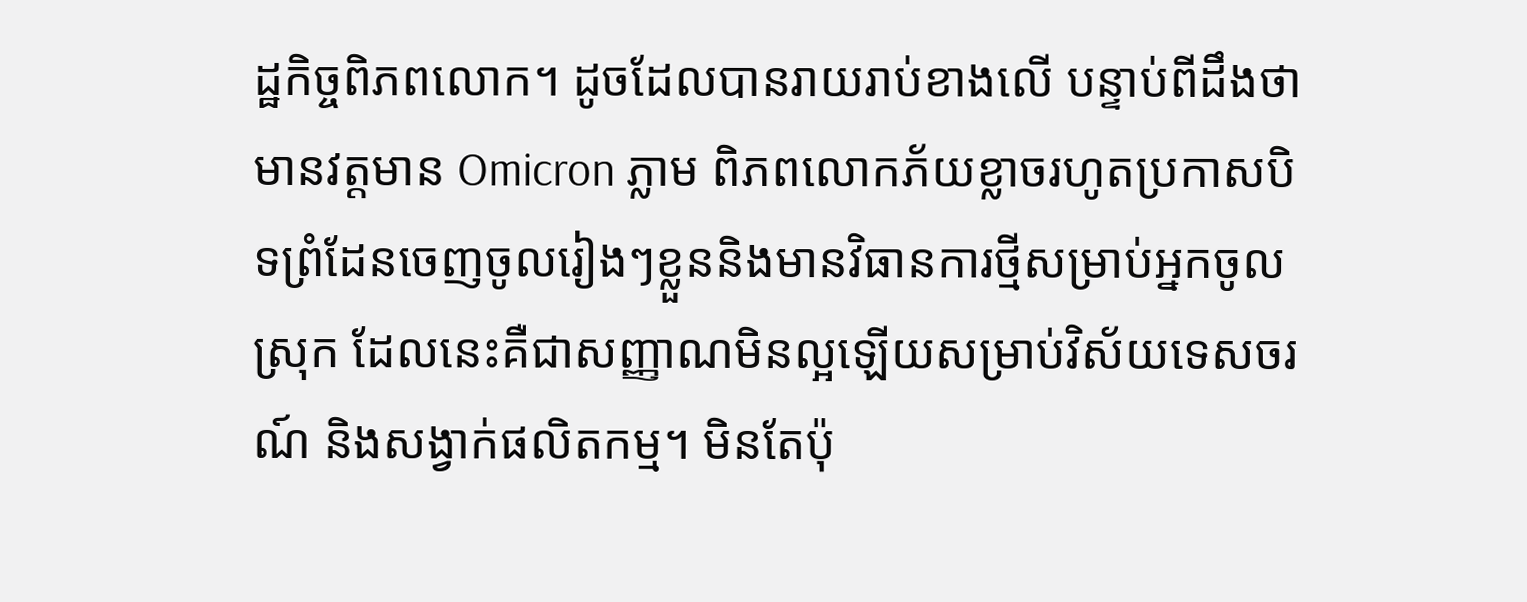ដ្ឋកិច្ចពិភពលោក។ ដូចដែលបានរាយរាប់ខាងលើ បន្ទាប់ពីដឹងថាមានវត្តមាន Omicron ភ្លាម ពិភពលោកភ័យខ្លាចរហូតប្រកាសបិទព្រំដែនចេញចូលរៀងៗខ្លួននិងមានវិធានការថ្មីសម្រាប់អ្នកចូលស្រុក ដែលនេះគឺជាសញ្ញាណមិនល្អឡើយសម្រាប់វិស័យទេសចរណ៍ និងសង្វាក់ផលិតកម្ម។ មិនតែប៉ុ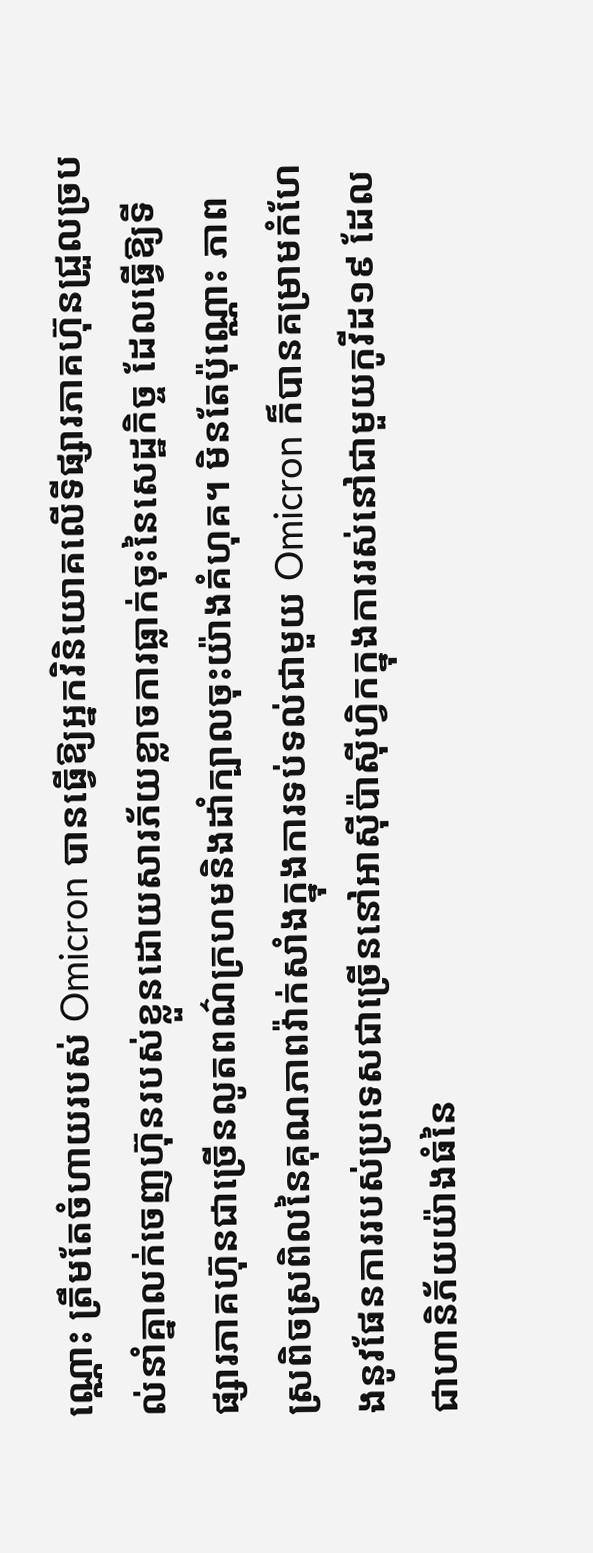ណ្ណោះ ត្រឹមតែចំហាយរបស់ Omicron បានធ្វើឱ្យអ្នកវិនិយោគលើទីផ្សារភាគហ៊ុនជ្រួលច្របល់នាំគ្នាលក់ចេញហ៊ុនរបស់ខ្លួនដោយសារភ័យខ្លាចការធ្លាក់ចុះនៃសេដ្ឋកិច្ច ដែលធ្វើឱ្យទីផ្សារភាគហ៊ុនជាច្រើនលូតពណ៌ក្រហមនិងដាំក្បាលចុះយ៉ាងគំហុគ។ មិនតែប៉ុណ្ណោះ ភាពស្រពិចស្រពិលនៃគុណភាពវ៉ាក់សាំងក្នុងការទប់ទល់ជាមួយ Omicron ក៏បានគម្រាមកំហែងនូវផែនការរបស់ប្រទេសជាច្រើននៅអាស៊ីប៉ាស៊ីហ្វិកក្នុងការរស់នៅជាមួយកូវីដ១៩ ដែលជាហានិភ័យយ៉ាងធំនៃ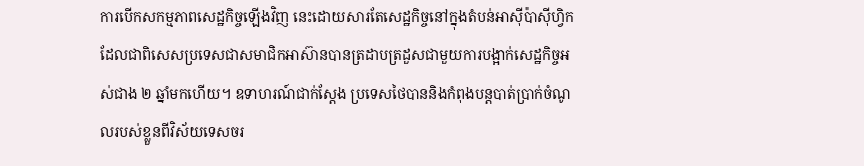ការបើកសកម្មភាពសេដ្ឋកិច្ចឡើងវិញ នេះដោយសារតែសេដ្ឋកិច្ចនៅក្នុងតំបន់អាស៊ីប៉ាស៊ីហ្វិក ដែលជាពិសេសប្រទេសជាសមាជិកអាស៊ានបានត្រដាបត្រដួសជាមួយការបង្អាក់សេដ្ឋកិច្ចអស់ជាង ២ ឆ្នាំមកហើយ។ ឧទាហរណ៍ជាក់ស្ដែង ប្រទេសថៃបាននិងកំពុងបន្តបាត់ប្រាក់ចំណូលរបស់ខ្លួនពីវិស័យទេសចរ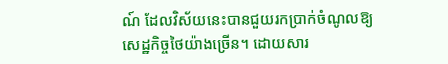ណ៍ ដែលវិស័យនេះបានជួយរកប្រាក់ចំណូលឱ្យសេដ្ឋកិច្ចថៃយ៉ាងច្រើន។ ដោយសារ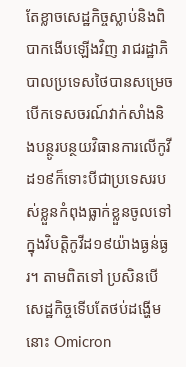តែខ្លាចសេដ្ឋកិច្ចស្លាប់និងពិបាកងើបឡើងវិញ រាជរដ្ឋាភិបាលប្រទេសថៃបានសម្រេចបើកទេសចរណ៍វាក់សាំងនិងបន្ថូរបន្ថយវិធានការលើកូវីដ១៩ក៏ទោះបីជាប្រទេសរបស់ខ្លួនកំពុងធ្លាក់ខ្លួនចូលទៅក្នុងវិបត្ដិកូវីដ១៩យ៉ាងធ្ងន់ធ្ងរ។ តាមពិតទៅ ប្រសិនបើសេដ្ឋកិច្ចទើបតែថប់ដង្ហើម នោះ Omicron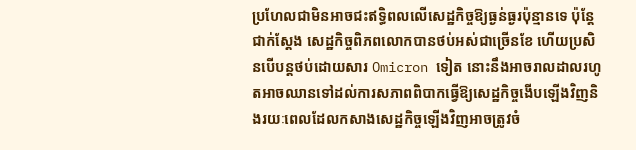ប្រហែលជាមិនអាចជះឥទ្ធិពលលើសេដ្ឋកិច្ចឱ្យធ្ងន់ធ្ងរប៉ុន្មានទេ ប៉ុន្តែជាក់ស្ដែង សេដ្ឋកិច្ចពិភពលោកបានថប់អស់ជាច្រើនខែ ហើយប្រសិនបើបន្តថប់ដោយសារ Omicron ទៀត នោះនឹងអាចរាលដាលរហូតអាចឈានទៅដល់ការសភាពពិបាកធ្វើឱ្យសេដ្ឋកិច្ចងើបឡើងវិញនិងរយៈពេលដែលកសាងសេដ្ឋកិច្ចឡើងវិញអាចត្រូវចំ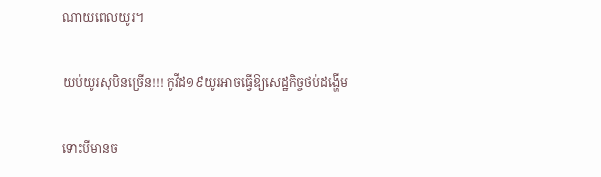ណាយពេលយូរ។

យប់យូរសុបិនច្រើន!!! កូវីដ១៩យូរអាចធ្វើឱ្យសេដ្ឋកិច្ចថប់ដង្ហើម

ទោះបីមានច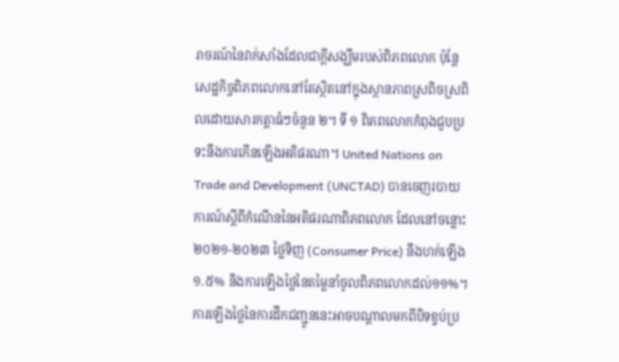រាចរណ៍នៃវាក់សាំងដែលជាក្ដីសង្ឃឹមរបស់ពិភពលោក ប៉ុន្តែសេដ្ឋកិច្ចពិភពលោកនៅតែស្ថិតនៅក្នុងស្ថានភាពស្រពិចស្រពិលដោយសារកត្តាធំៗចំនួន ២។ ទី ១ ពិភពលោកកំពុងជួបប្រទះនឹងការកើនឡើងអតិផរណា។ United Nations on Trade and Development (UNCTAD) បានចេញរបាយការណ៍ស្ដីពីកំណើននៃអតិផរណាពិភពលោក ដែលនៅចន្លោះ២០២១-២០២៣ ថ្លៃទិញ (Consumer Price) នឹងហក់ឡើង ១.៥% និងការឡើងថ្លៃនៃតម្លៃនាំចូលពិភពលោកដល់១១%។ ការឡើងថ្លៃនៃការដឹកជញ្ជូននេះអាចបណ្ដាលមកពីបិទខ្ទប់ប្រ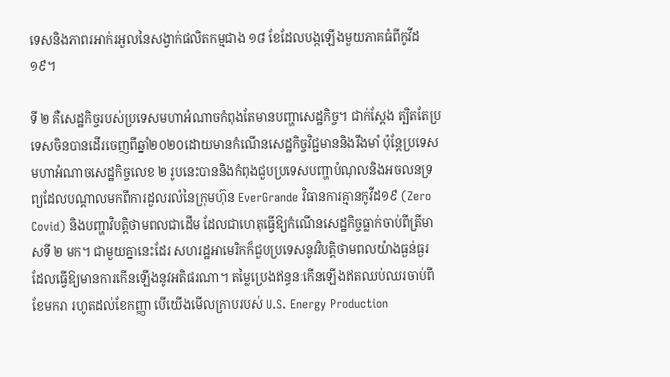ទេសនិងភាពរអាក់រអួលនៃសង្វាក់ផលិតកម្មជាង ១៨ ខែដែលបង្កឡើងមួយភាគធំពីកូវីដ១៩។

ទី ២ គឺសេដ្ឋកិច្ចរបស់ប្រទេសមហាអំណាចកំពុងតែមានបញ្ហាសេដ្ឋកិច្ច។ ជាក់ស្ដែង ត្បិតតែប្រទេសចិនបានដើរចេញពីឆ្នាំ២០២០ដោយមានកំណើនសេដ្ឋកិច្ចវិជ្ជមាននិងរឹងមាំ ប៉ុន្តែប្រទេសមហាអំណាចសេដ្ឋកិច្ចលេខ ២ រូបនេះបាននិងកំពុងជួបប្រទេសបញ្ហាបំណុលនិងអចលនទ្រព្យដែលបណ្ដាលមកពីការដួលរលំនៃក្រុមហ៊ុន EverGrande វិធានការគ្មានកូវីដ១៩ (Zero Covid) និងបញ្ហាវិបត្តិថាមពលជាដើម ដែលជាហេតុធ្វើឱ្យកំណើនសេដ្ឋកិច្ចធ្លាក់ចាប់ពីត្រីមាសទី ២ មក។ ជាមួយគ្នានេះដែរ សហរដ្ឋអាមេរិកក៏ជួបប្រទេសនូវវិបត្ដិថាមពលយ៉ាងធ្ងន់ធ្ងរ ដែលធ្វើឱ្យមានការកើនឡើងនូវអតិផរណា។ តម្លៃប្រេងឥន្ធនៈកើនឡើងឥតឈប់ឈរចាប់ពីខែមករា រហូតដល់ខែកញ្ញា បើយើងមើលក្រាបរបស់ U.S. Energy Production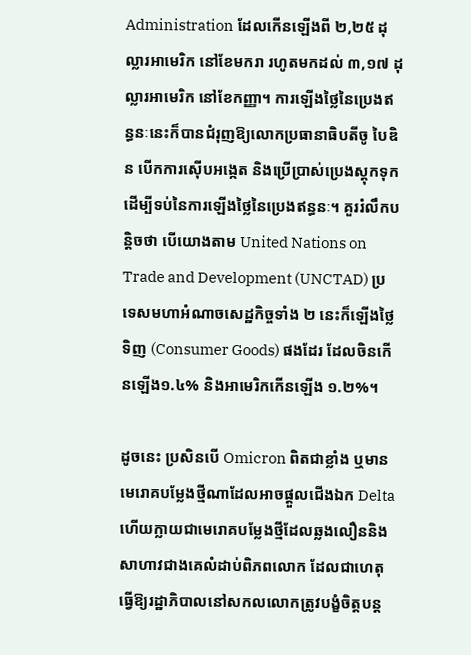Administration ដែលកើនឡើងពី ២,២៥ ដុល្លារអាមេរិក នៅខែមករា រហូតមកដល់ ៣,១៧ ដុល្លារអាមេរិក នៅខែកញ្ញា។ ការឡើងថ្លៃនៃប្រេងឥន្ធនៈនេះក៏បានជំរុញឱ្យលោកប្រធានាធិបតីចូ បៃឌិន បើកការស៊ើបអង្កេត និងប្រើប្រាស់ប្រេងស្តុកទុកដើម្បីទប់នៃការឡើងថ្លៃនៃប្រេងឥន្ធនៈ។ គួររំលឹកបន្តិចថា បើយោងតាម United Nations on Trade and Development (UNCTAD) ប្រទេសមហាអំណាចសេដ្ឋកិច្ចទាំង ២ នេះក៏ឡើងថ្លៃទិញ (Consumer Goods) ផងដែរ ដែលចិនកើនឡើង១.៤% និងអាមេរិកកើនឡើង ១.២%។

ដូចនេះ ប្រសិនបើ Omicron ពិតជាខ្លាំង ឬមានមេរោគបម្លែងថ្មីណាដែលអាចផ្ដួលជើងឯក Delta ហើយក្លាយជាមេរោគបម្លែងថ្មីដែលឆ្លងលឿននិងសាហាវជាងគេលំដាប់ពិភពលោក ដែលជាហេតុធ្វើឱ្យរដ្ឋាភិបាលនៅសកលលោកត្រូវបង្ខំចិត្តបន្ត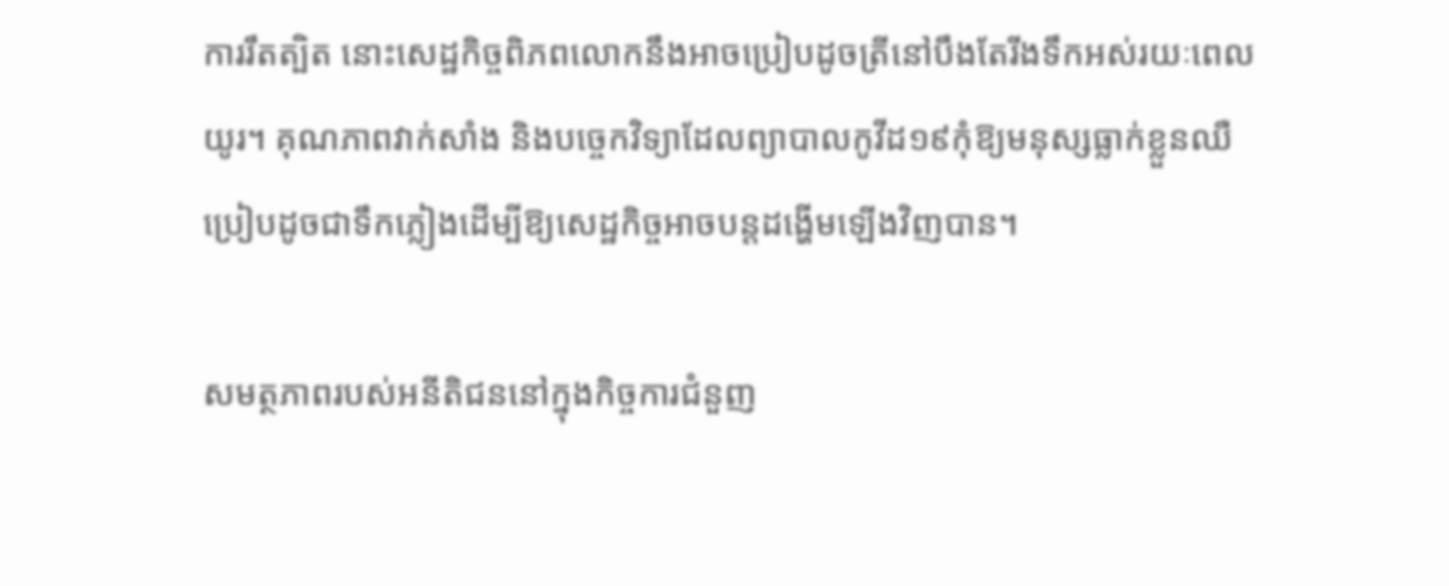ការរឹតត្បិត នោះសេដ្ឋកិច្ចពិភពលោកនឹងអាចប្រៀបដូចត្រីនៅបឹងតែរីងទឹកអស់រយៈពេលយូរ។ គុណភាពវាក់សាំង និងបច្ចេកវិទ្យាដែលព្យាបាលកូវីដ១៩កុំឱ្យមនុស្សធ្លាក់ខ្លួនឈឺប្រៀបដូចជាទឹកភ្លៀងដើម្បីឱ្យសេដ្ឋកិច្ចអាចបន្តដង្ហើមឡើងវិញបាន។

សមត្ថភាពរបស់អនីតិជននៅក្នុងកិច្ចការជំនួញ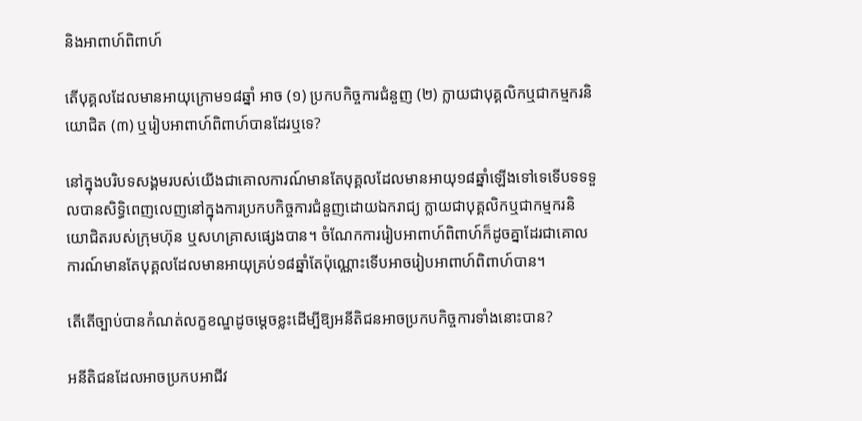និងអាពាហ៍ពិពាហ៍

តើបុគ្គលដែលមានអាយុក្រោម១៨ឆ្នាំ អាច (១) ប្រកបកិច្ចការជំនួញ (២) ក្លាយជាបុគ្គលិកឬជាកម្មករនិយោជិត (៣) ឬរៀបអាពាហ៍ពិពាហ៍បានដែរឬទេ?

នៅក្នុងបរិបទសង្គមរបស់យើងជាគោលការណ៍មានតែបុគ្គលដែលមានអាយុ១៨ឆ្នាំឡើងទៅទេទើបទទទួលបានសិទ្ធិពេញលេញនៅក្នុងការប្រកបកិច្ចការជំនួញដោយឯករាជ្យ ក្លាយជាបុគ្គលិកឬជាកម្មករនិយោជិតរបស់ក្រុមហ៊ុន ឬសហគ្រាសផ្សេងបាន។ ចំណែកការរៀបអាពាហ៍ពិពាហ៍ក៏ដូចគ្នាដែរជាគោលការណ៍មានតែបុគ្គលដែលមានអាយុគ្រប់១៨ឆ្នាំតែប៉ុណ្ណោះទើបអាចរៀបអាពាហ៍ពិពាហ៍បាន។

តើតើច្បាប់បានកំណត់លក្ខខណ្ឌដូចម្ដេចខ្លះដើម្បីឱ្យអនីតិជនអាចប្រកបកិច្ចការទាំងនោះបាន?

អនីតិជនដែលអាចប្រកបអាជីវ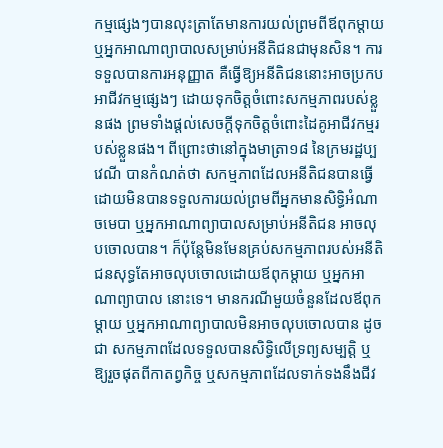កម្មផ្សេងៗបានលុះត្រាតែមានការយល់ព្រមពីឪពុកម្ដាយ ឬអ្នកអាណាព្យាបាលសម្រាប់អនីតិជនជាមុនសិន។ ការទទួលបានការអនុញ្ញាត គឺធ្វើឱ្យអនីតិជននោះអាចប្រកបអាជីវកម្មផ្សេងៗ ដោយទុកចិត្តចំពោះសកម្មភាពរបស់ខ្លួនផង ព្រមទាំងផ្ដល់សេចក្ដីទុកចិត្តចំពោះដៃគូអាជីវកម្មរបស់ខ្លួនផង។ ពីព្រោះថានៅក្នុងមាត្រា១៨ នៃក្រមរដ្ឋប្បវេណី បានកំណត់ថា សកម្មភាពដែលអនីតិជនបានធ្វើដោយមិនបានទទួលការយល់ព្រមពីអ្នកមានសិទ្ធិអំណាចមេបា ឬអ្នកអាណាព្យាបាលសម្រាប់អនីតិជន អាចលុបចោលបាន។ ក៏ប៉ុន្តែមិនមែនគ្រប់សកម្មភាពរបស់អនីតិជនសុទ្ធតែអាចលុបចោលដោយឪពុកម្ដាយ ឬអ្នកអាណាព្យាបាល នោះទេ។ មានករណីមួយចំនួនដែលឪពុកម្ដាយ ឬអ្នកអាណាព្យាបាលមិនអាចលុបចោលបាន ដូចជា សកម្មភាពដែលទទួលបានសិទ្ធិលើទ្រព្យសម្បត្តិ ឬឱ្យរួចផុតពីកាតព្វកិច្ច ឬសកម្មភាពដែលទាក់ទងនឹងជីវ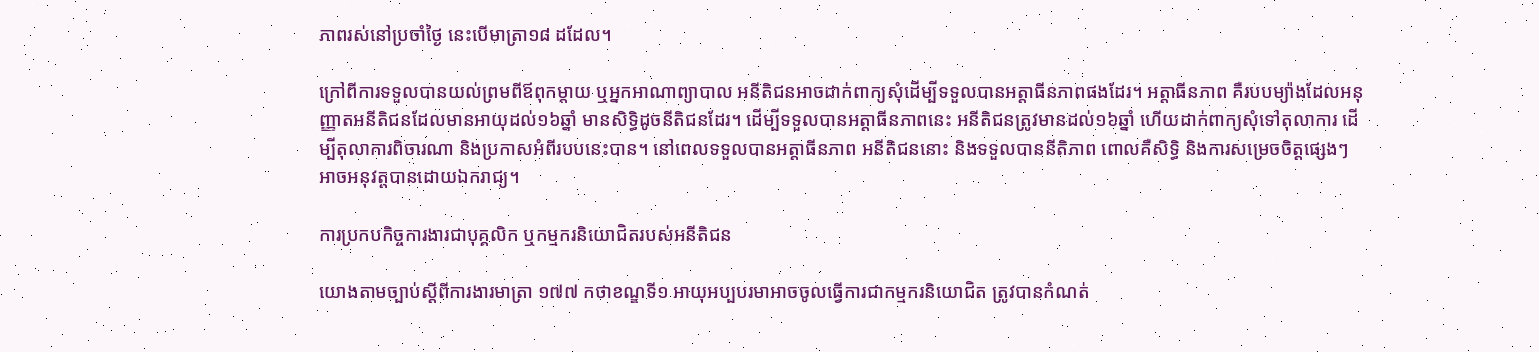ភាពរស់នៅប្រចាំថ្ងៃ នេះបើមាត្រា១៨ ដដែល។

ក្រៅពីការទទួលបានយល់ព្រមពីឪពុកម្ដាយ ឬអ្នកអាណាព្យាបាល អនីតិជនអាចដាក់ពាក្យសុំដើម្បីទទួលបានអត្តាធីនភាពផងដែរ។ អត្តាធីនភាព គឺរបបម្យ៉ាងដែលអនុញ្ញាតអនីតិជនដែលមានអាយុដល់១៦ឆ្នាំ មានសិទ្ធិដូចនីតិជនដែរ។ ដើម្បីទទួលបានអត្តាធីនភាពនេះ អនីតិជនត្រូវមានដល់១៦ឆ្នាំ ហើយដាក់ពាក្យសុំទៅតុលាការ ដើម្បីតុលាការពិចារណា និងប្រកាសអំពីរបបនេះបាន។ នៅពេលទទួលបានអត្តាធីនភាព អនីតិជននោះ និងទទួលបាននីតិភាព ពោលគឺសិទ្ធិ និងការសម្រេចចិត្តផ្សេងៗ អាចអនុវត្តបានដោយឯករាជ្យ។

ការប្រកបកិច្ចការងារជាបុគ្គលិក ឬកម្មករនិយោជិតរបស់អនីតិជន

យោងតាមច្បាប់ស្ដីពីការងារមាត្រា ១៧៧ កថាខណ្ឌទី១ អាយុអប្បបរមាអាចចូលធ្វើការជាកម្មករនិយោជិត ត្រូវបានកំណត់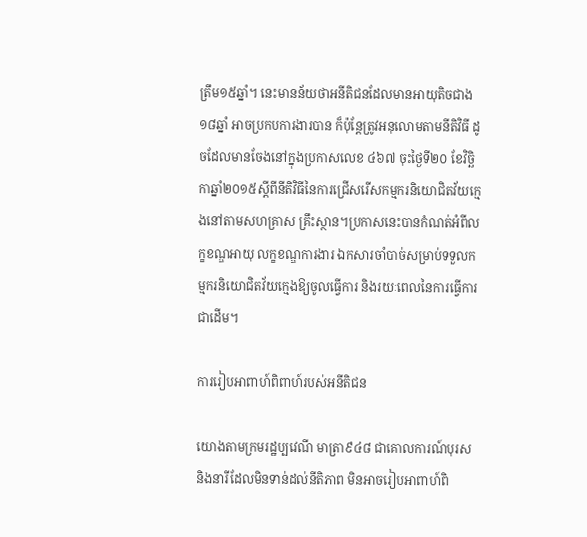ត្រឹម១៥ឆ្នាំ។ នេះមានន័យថាអនីតិជនដែលមានអាយុតិចជាង១៨ឆ្នាំ អាចប្រកបការងារបាន ក៏ប៉ុន្តែត្រូវអនុលោមតាមនីតិវិធី ដូចដែលមានចែងនៅក្នុងប្រកាសលេខ ៤៦៧ ចុះថ្ងៃទី២០ ខែវិច្ឆិកាឆ្នាំ២០១៥ស្ដីពីនីតិវិធីនៃការជ្រើសរើសកម្មករនិយោជិតវ័យក្មេងនៅតាមសហគ្រាស គ្រឹះស្ថាន។ប្រកាសនេះបានកំណត់អំពីលក្ខខណ្ឌអាយុ លក្ខខណ្ឌការងារ ឯកសារចាំបាច់សម្រាប់ទទួលកម្មករនិយោជិតវ័យក្មេងឱ្យចូលធ្វើការ និងរយៈពេលនៃការធ្វើការជាដើម។

ការរៀបអាពាហ៍ពិពាហ៍របស់អនីតិជន

យោងតាមក្រមរដ្ឋប្បវេណី មាត្រា៩៤៨ ជាគោលការណ៍បុរស និងនារីដែលមិនទាន់ដល់នីតិភាព មិនអាចរៀបអាពាហ៍ពិ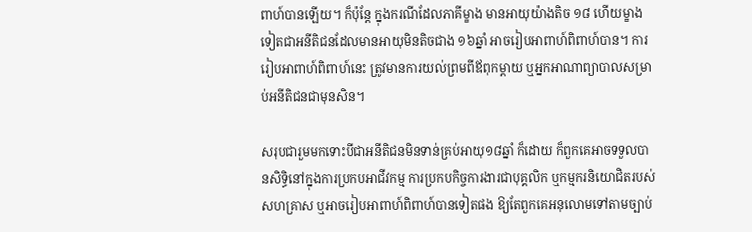ពាហ៍បានឡើយ។ ក៏ប៉ុន្តែ ក្នុងករណីដែលភាគីម្ខាង មានអាយុយ៉ាងតិច ១៨ ហើយម្ខាងទៀតជាអនីតិជនដែលមានអាយុមិនតិចជាង ១៦ឆ្នាំ អាចរៀបអាពាហ៍ពិពាហ៍បាន។ ការរៀបអាពាហ៍ពិពាហ៍នេះ ត្រូវមានការយល់ព្រមពីឪពុកម្ដាយ ឬអ្នកអាណាព្យាបាលសម្រាប់អនីតិជនជាមុនសិន។

សរុបជារួមមកទោះបីជាអនីតិជនមិនទាន់គ្រប់អាយុ១៨ឆ្នាំ ក៏ដោយ ក៏ពួកគេអាចទទួលបានសិទ្ធិនៅក្នុងការប្រកបអាជីវកម្ម ការប្រកបកិច្ចការងារជាបុគ្គលិក ឬកម្មករនិយោជិតរបស់សហគ្រាស ឬអាចរៀបអាពាហ៍ពិពាហ៍បានទៀតផង ឱ្យតែពួកគេអនុលោមទៅតាមច្បាប់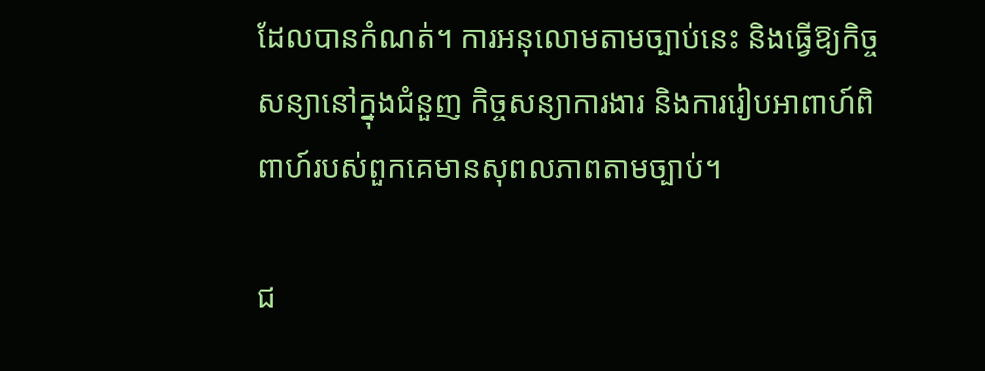ដែលបានកំណត់។ ការអនុលោមតាមច្បាប់នេះ និងធ្វើឱ្យកិច្ចសន្យានៅក្នុងជំនួញ កិច្ចសន្យាការងារ និងការរៀបអាពាហ៍ពិពាហ៍របស់ពួកគេមានសុពលភាពតាមច្បាប់។

ជ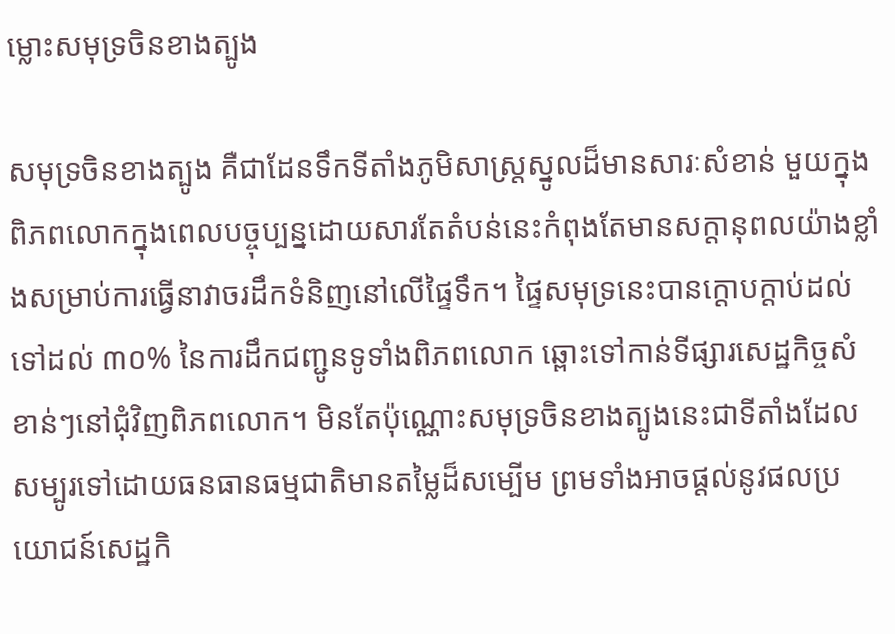ម្លោះសមុទ្រចិនខាងត្បូង

សមុទ្រចិនខាងត្បូង គឺជាដែនទឹកទីតាំងភូមិសាស្ត្រស្នូលដ៏មានសារៈសំខាន់ មួយក្នុងពិភពលោកក្នុងពេលបច្ចុប្បន្នដោយសារតែតំបន់នេះកំពុងតែមានសក្តានុពលយ៉ាងខ្លាំងសម្រាប់ការធ្វើនាវាចរដឹកទំនិញនៅលើផ្ទៃទឹក។ ផ្ទៃសមុទ្រនេះបានក្តោបក្ដាប់ដល់ទៅដល់ ៣០% នៃការដឹកជញ្ជូនទូទាំងពិភពលោក ឆ្ពោះទៅកាន់ទីផ្សារសេដ្ឋកិច្ចសំខាន់ៗនៅជុំវិញពិភពលោក។ មិនតែប៉ុណ្ណោះសមុទ្រចិនខាងត្បូងនេះជាទីតាំងដែលសម្បូរទៅដោយធនធានធម្មជាតិមានតម្លៃដ៏សម្បើម ព្រមទាំងអាចផ្ដល់នូវផលប្រយោជន៍សេដ្ឋកិ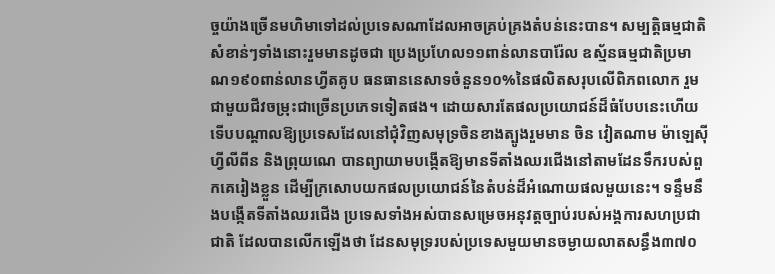ច្ចយ៉ាងច្រើនមហិមាទៅដល់ប្រទេសណាដែលអាចគ្រប់គ្រងតំបន់នេះបាន។ សម្បត្តិធម្មជាតិសំខាន់ៗទាំងនោះរួមមានដូចជា ប្រេងប្រហែល១១ពាន់លានបារ៉ែល ឧស្ម័នធម្មជាតិប្រមាណ១៩០ពាន់លានហ្វីតគូប ធនធាននេសាទចំនួន១០%នៃផលិតសរុបលើពិភពលោក រួមជាមួយជីវចម្រុះជាច្រើនប្រភេទទៀតផង។ ដោយសារតែផលប្រយោជន៍ដ៏ធំបែបនេះហើយ ទើបបណ្ដាលឱ្យប្រទេសដែលនៅជុំវិញសមុទ្រចិនខាងត្បូងរួមមាន ចិន វៀតណាម ម៉ាឡេស៊ី ហ្វីលីពីន និងព្រុយណេ បានព្យាយាមបង្កើតឱ្យមានទីតាំងឈរជើងនៅតាមដែនទឹករបស់ពួកគេរៀងខ្លួន ដើម្បីក្រសោបយកផលប្រយោជន៍នៃតំបន់ដ៏អំណោយផលមួយនេះ។ ទន្ទឹមនឹងបង្កើតទីតាំងឈរជើង ប្រទេសទាំងអស់បានសម្រេចអនុវត្តច្បាប់របស់អង្គការសហប្រជាជាតិ ដែលបានលើកឡើងថា ដែនសមុទ្ររបស់ប្រទេសមួយមានចម្ងាយលាតសន្ធឹង៣៧០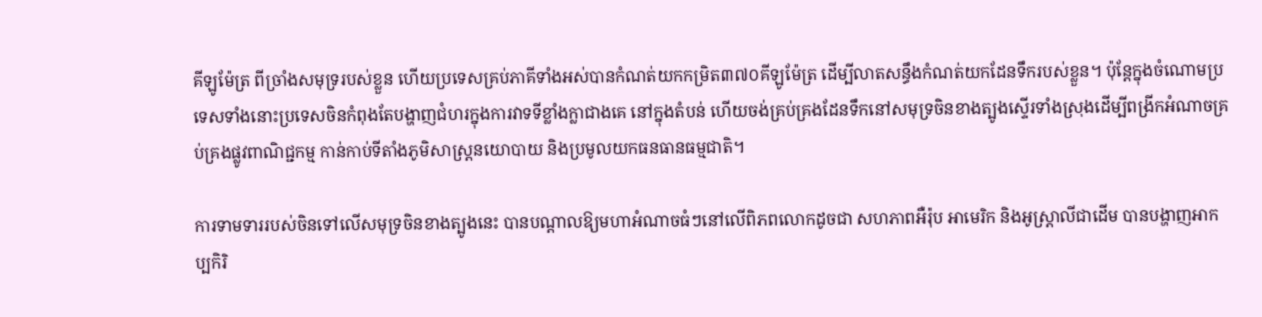គីឡូម៉ែត្រ ពីច្រាំងសមុទ្ររបស់ខ្លួន ហើយប្រទេសគ្រប់ភាគីទាំងអស់បានកំណត់យកកម្រិត៣៧០គីឡូម៉ែត្រ ដើម្បីលាតសន្ធឹងកំណត់យកដែនទឹករបស់ខ្លួន។ ប៉ុន្តែក្នុងចំណោមប្រទេសទាំងនោះប្រទេសចិនកំពុងតែបង្ហាញជំហរក្នុងការវាទទីខ្លាំងក្លាជាងគេ នៅក្នុងតំបន់ ហើយចង់គ្រប់គ្រងដែនទឹកនៅសមុទ្រចិនខាងត្បូងស្ទើរទាំងស្រុងដើម្បីពង្រីកអំណាចគ្រប់គ្រងផ្លូវពាណិជ្ជកម្ម កាន់កាប់ទីតាំងភូមិសាស្ត្រនយោបាយ និងប្រមូលយកធនធានធម្មជាតិ។

ការទាមទាររបស់ចិនទៅលើសមុទ្រចិនខាងត្បូងនេះ បានបណ្ដាលឱ្យមហាអំណាចធំៗនៅលើពិភពលោកដូចជា សហភាពអឺរ៉ុប អាមេរិក និងអូស្ត្រាលីជាដើម បានបង្ហាញអាកប្បកិរិ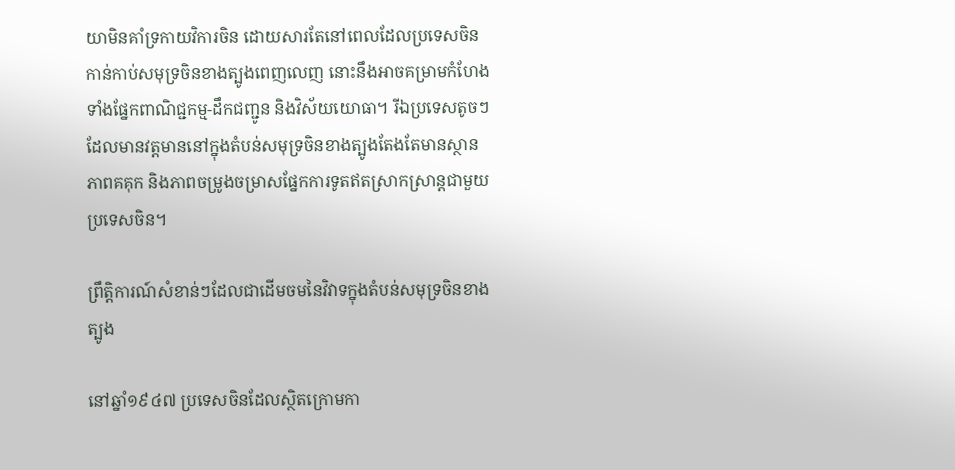យាមិនគាំទ្រកាយវិការចិន ដោយសារតែនៅពេលដែលប្រទេសចិនកាន់កាប់សមុទ្រចិនខាងត្បូងពេញលេញ នោះនឹងអាចគម្រាមកំហែងទាំងផ្នែកពាណិជ្ជកម្ម-ដឹកជញ្ជូន និងវិស័យយោធា។ រីឯប្រទេសតូចៗដែលមានវត្តមាននៅក្នុងតំបន់សមុទ្រចិនខាងត្បូងតែងតែមានស្ថានភាពគគុក និងភាពចម្រូងចម្រាសផ្នែកការទូតឥតស្រាកស្រាន្តជាមួយប្រទេសចិន។

ព្រឹត្តិការណ៍សំខាន់ៗដែលជាដើមចមនៃវិវាទក្នុងតំបន់សមុទ្រចិនខាងត្បូង

នៅឆ្នាំ១៩៤៧ ប្រទេសចិនដែលស្ថិតក្រោមកា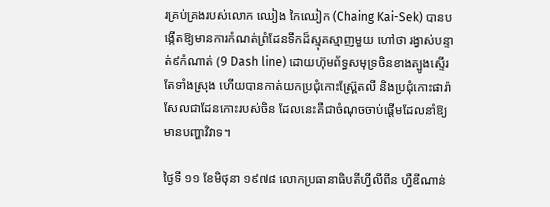រគ្រប់គ្រងរបស់លោក ឈៀង កៃឈៀក (Chaing Kai-Sek) បានបង្កើតឱ្យមានការកំណត់ព្រំដែនទឹកដ៏ស្មុគស្មាញមួយ ហៅថា រង្វាស់បន្ទាត់៩កំណាត់ (9 Dash line) ដោយហ៊ុមព័ទ្ធសមុទ្រចិនខាងត្បូងស្ទើរតែទាំងស្រុង ហើយបានកាត់យកប្រជុំកោះស្ព្រ៊ែតលី និងប្រជុំកោះផារ៉ាសែលជាដែនកោះរបស់ចិន ដែលនេះគឺជាចំណុចចាប់ផ្ដើមដែលនាំឱ្យមានបញ្ហាវិវាទ។

ថ្ងៃទី ១១ ខែមិថុនា ១៩៧៨ លោកប្រធានាធិបតីហ្វីលីពីន ហ្វឺឌីណាន់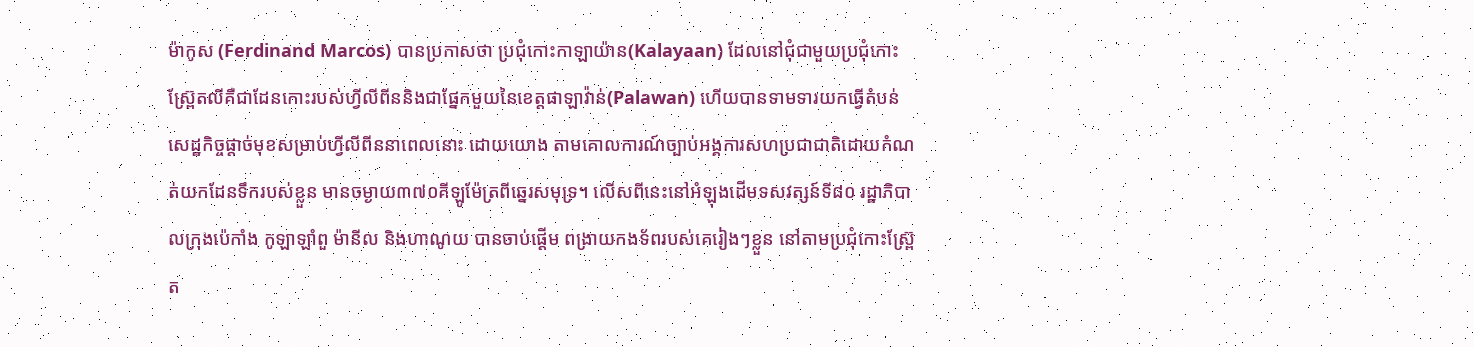ម៉ាកូស (Ferdinand Marcos) បានប្រកាសថា ប្រជុំកោះកាឡាយ៉ាន(Kalayaan) ដែលនៅជុំជាមួយប្រជុំកោះស្ព្រ៊ែតលីគឺជាដែនកោះរបស់ហ្វីលីពីននិងជាផ្នែកមួយនៃខេត្តផាឡាវ៉ាន់(Palawan) ហើយបានទាមទារយកធ្វើតំបន់សេដ្ឋកិច្ចផ្ដាច់មុខសម្រាប់ហ្វីលីពីននាពេលនោះ ដោយយោង តាមគោលការណ៍ច្បាប់អង្គការសហប្រជាជាតិដោយកំណត់យកដែនទឹករបស់ខ្លួន មានចម្ងាយ៣៧០គីឡូម៉ែត្រពីឆ្នេរសមុទ្រ។ លើសពីនេះនៅអំឡុងដើមទសវត្សន៍ទី៨០ រដ្ឋាភិបាលក្រុងប៉េកាំង កូឡាឡាំពួ ម៉ានីល និងហាណូយ បានចាប់ផ្ដើម ពង្រាយកងទ័ពរបស់គេរៀងៗខ្លួន នៅតាមប្រជុំកោះស្ព្រ៊ែត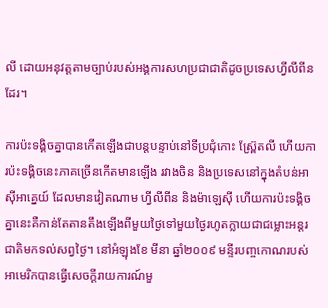លី ដោយអនុវត្តតាមច្បាប់របស់អង្គការសហប្រជាជាតិដូចប្រទេសហ្វីលីពីនដែរ។

ការប៉ះទង្គិចគ្នាបានកើតឡើងជាបន្តបន្ទាប់នៅទីប្រជុំកោះ ស្ព្រ៊ែតលី ហើយការប៉ះទង្គិចនេះភាគច្រើនកើតមានឡើង រវាងចិន និងប្រទេសនៅក្នុងតំបន់អាស៊ីអាគ្នេយ៍ ដែលមានវៀតណាម ហ្វីលីពីន និងម៉ាឡេស៊ី ហើយការប៉ះទង្គិចគ្នានេះគឺកាន់តែតានតឹងឡើងពីមួយថ្ងៃទៅមួយថ្ងៃរហូតក្លាយជាជម្លោះអន្តរជាតិមកទល់សព្វថ្ងៃ។ នៅអំឡុងខែ មីនា ឆ្នាំ២០០៩ មន្ទីរបញ្ចកោណរបស់អាមេរិកបានធ្វើសេចក្ដីរាយការណ៍មួ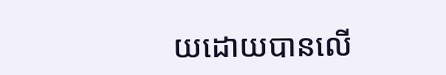យដោយបានលើ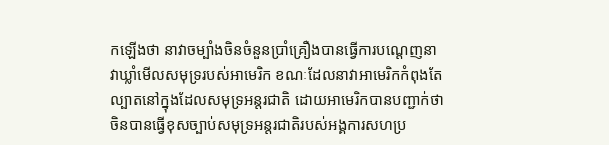កឡើងថា នាវាចម្បាំងចិនចំនួនប្រាំគ្រឿងបានធ្វើការបណ្ដេញនាវាឃ្លាំមើលសមុទ្ររបស់អាមេរិក ខណៈដែលនាវាអាមេរិកកំពុងតែល្បាតនៅក្នុងដែលសមុទ្រអន្តរជាតិ ដោយអាមេរិកបានបញ្ជាក់ថា ចិនបានធ្វើខុសច្បាប់សមុទ្រអន្តរជាតិរបស់អង្គការសហប្រ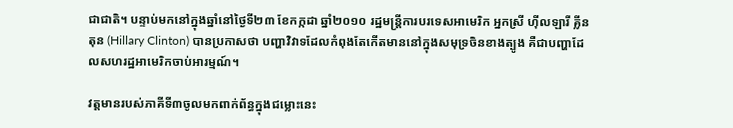ជាជាតិ។ បន្ទាប់មកនៅក្នុងឆ្នាំនៅថ្ងៃទី២៣ ខែកក្កដា ឆ្នាំ២០១០ រដ្ឋមន្ត្រីការបរទេសអាមេរិក អ្នកស្រី ហ៊ីលឡារី គ្លីនតុន (Hillary Clinton) បានប្រកាសថា បញ្ហាវិវាទដែលកំពុងតែកើតមាននៅក្នុងសមុទ្រចិនខាងត្បូង គឺជាបញ្ហាដែលសហរដ្ឋអាមេរិកចាប់អារម្មណ៍។

វត្តមានរបស់ភាគីទី៣ចូលមកពាក់ព័ន្ធក្នុងជម្លោះនេះ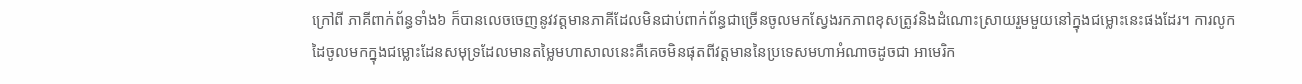ក្រៅពី ភាគីពាក់ព័ន្ធទាំង៦ ក៏បានលេចចេញនូវវត្តមានភាគីដែលមិនជាប់ពាក់ព័ន្ធជាច្រើនចូលមកស្វែងរកភាពខុសត្រូវនិងដំណោះស្រាយរួមមួយនៅក្នុងជម្លោះនេះផងដែរ។ ការលូកដៃចូលមកក្នុងជម្លោះដែនសមុទ្រដែលមានតម្លៃមហាសាលនេះគឺគេចមិនផុតពីវត្តមាននៃប្រទេសមហាអំណាចដូចជា អាមេរិក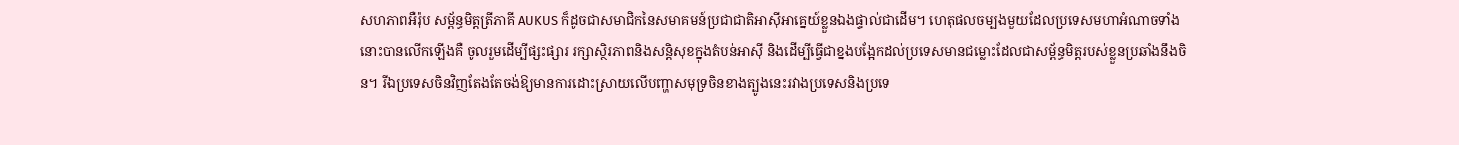សហភាពអឺរ៉ុប សម្ព័ន្ធមិត្តត្រីភាគី AUKUS ក៏ដូចជាសមាជិកនៃសមាគមន៍ប្រជាជាតិអាស៊ីអាគ្នេយ៍ខ្លួនឯងផ្ទាល់ជាដើម។ ហេតុផលចម្បងមួយដែលប្រទេសមហាអំណាចទាំងនោះបានលើកឡើងគឺ ចូលរួមដើម្បីផ្សះផ្សារ រក្សាស្ថិរភាពនិងសន្តិសុខក្នុងតំបន់អាស៊ី និងដើម្បីធ្វើជាខ្នងបង្អែកដល់ប្រទេសមានជម្លោះដែលជាសម្ព័ន្ធមិត្តរបស់ខ្លួនប្រឆាំងនឹងចិន។ រីឯប្រទេសចិនវិញតែងតែចង់ឱ្យមានការដោះស្រាយលើបញ្ហាសមុទ្រចិនខាងត្បូងនេះរវាងប្រទេសនិងប្រទេ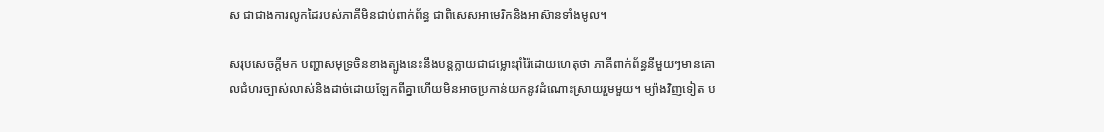ស ជាជាងការលូកដៃរបស់ភាគីមិនជាប់ពាក់ព័ន្ធ ជាពិសេសអាមេរិកនិងអាស៊ានទាំងមូល។

សរុបសេចក្ដីមក បញ្ហាសមុទ្រចិនខាងត្បូងនេះនឹងបន្តក្លាយជាជម្លោះរ៉ាំរ៉ៃដោយហេតុថា ភាគីពាក់ព័ន្ធនីមួយៗមានគោលជំហរច្បាស់លាស់និងដាច់ដោយឡែកពីគ្នាហើយមិនអាចប្រកាន់យកនូវដំណោះស្រាយរួមមួយ។ ម្យ៉ាងវិញទៀត ប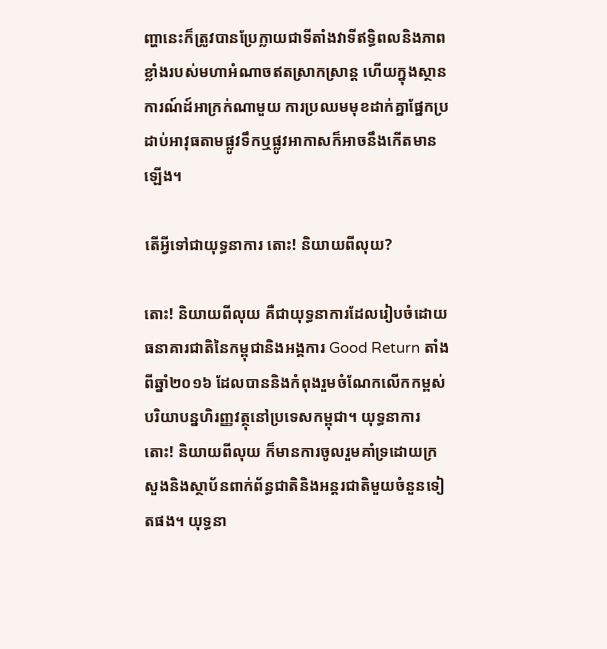ញ្ហានេះក៏ត្រូវបានប្រែក្លាយជាទីតាំងវាទីឥទ្ធិពលនិងភាពខ្លាំងរបស់មហាអំណាចឥតស្រាកស្រាន្ត ហើយក្នុងស្ថានការណ៍ដ៍អាក្រក់ណាមួយ ការប្រឈមមុខដាក់គ្នាផ្នែកប្រដាប់អាវុធតាមផ្លូវទឹកឬផ្លូវអាកាសក៏អាចនឹងកើតមានឡើង។

តើអ្វីទៅជាយុទ្ធនាការ តោះ! និយាយពីលុយ?

តោះ! និយាយពីលុយ គឺជាយុទ្ធនាការដែលរៀបចំដោយធនាគារជាតិនៃកម្ពុជានិងអង្គការ Good Return តាំងពីឆ្នាំ២០១៦ ដែលបាននិងកំពុងរួមចំណែកលើកកម្ពស់បរិយាបន្នហិរញ្ញវត្ថុនៅប្រទេសកម្ពុជា។ យុទ្ធនាការ តោះ! និយាយពីលុយ ក៏មានការចូលរួមគាំទ្រដោយក្រសួងនិងស្ថាប័នពាក់ព័ន្ធជាតិនិងអន្តរជាតិមួយចំនួនទៀតផង។ យុទ្ធនា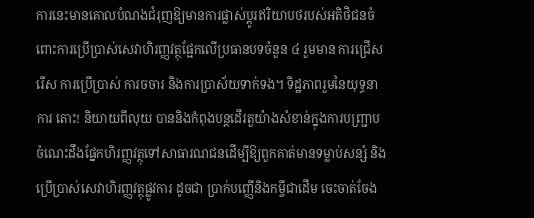ការនេះមានគោលបំណងជំរុញឱ្យមានការផ្លាស់ប្តូរឥរិយាបថរបស់អតិថិជនចំពោះការប្រើប្រាស់សេវាហិរញ្ញវត្ថុផ្អែកលើប្រធានបទចំនួន ៤ រួមមាន ការជ្រើសរើស ការប្រើប្រាស់ ការចចារ និងការប្រាស័យទាក់ទង។ ទិដ្ឋភាពរួមនៃយុទ្ធនាការ តោះ! និយាយពីលុយ បាននិងកំពុងបន្តដើរតួយ៉ាងសំខាន់ក្នុងការបញ្ជ្រាបចំណេះដឹងផ្នែកហិរញ្ញវត្ថុទៅសាធារណជនដើម្បីឱ្យពួកគាត់មានទម្លាប់សន្សំ និងប្រើប្រាស់សេវាហិរញ្ញវត្ថុផ្លូវការ ដូចជា ប្រាក់បញ្ញើនិងកម្ចីជាដើម ចេះចាត់ចែង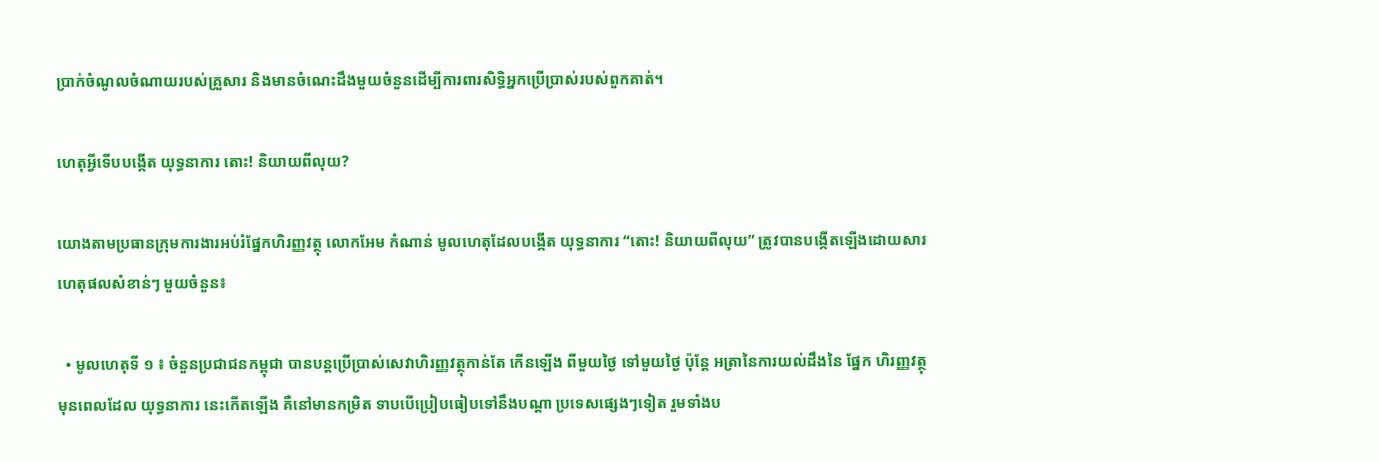ប្រាក់ចំណូលចំណាយរបស់គ្រួសារ និងមានចំណេះដឹងមួយចំនួនដើម្បីការពារសិទ្ធិអ្នកប្រើប្រាស់របស់ពួកគាត់។

ហេតុអ្វីទើបបង្កើត យុទ្ធនាការ តោះ! និយាយពីលុយ?

យោងតាមប្រធានក្រុមការងារអប់រំផ្នែកហិរញ្ញវត្ថុ លោកអែម កំណាន់ មូលហេតុដែលបង្កើត យុទ្ធនាការ “តោះ! និយាយពីលុយ” ត្រូវបានបង្កើតឡើងដោយសារ ហេតុផលសំខាន់ៗ មួយចំនួន៖

  • មូលហេតុទី ១ ៖ ចំនួនប្រជាជនកម្ពុជា បានបន្តប្រើប្រាស់សេវាហិរញ្ញវត្ថុកាន់តែ កើនឡើង ពីមួយថ្ងៃ ទៅមួយថ្ងៃ ប៉ុន្តែ អត្រានៃការយល់ដឹងនៃ ផ្នែក ហិរញ្ញវត្ថុមុនពេលដែល យុទ្ធនាការ នេះកើតឡើង គឺនៅមានកម្រិត ទាបបើប្រៀបធៀបទៅនឹងបណ្តា ប្រទេសផ្សេងៗទៀត រួមទាំងប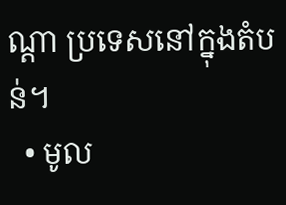ណ្តា ប្រទេសនៅក្នុងតំបន់។
  • មូល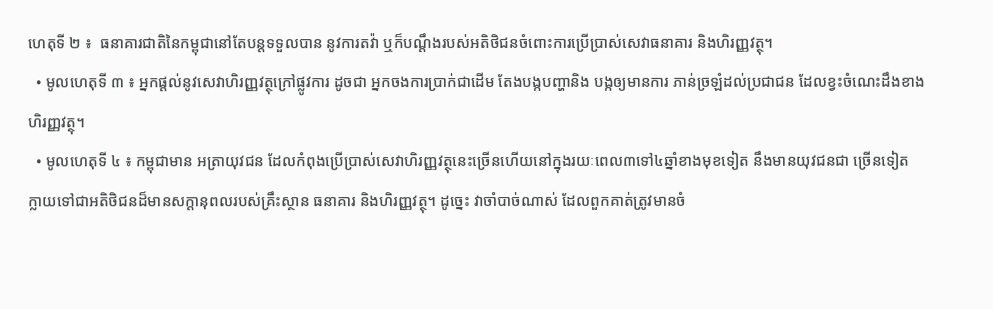ហេតុទី ២ ៖  ធនាគារជាតិនៃកម្ពុជានៅតែបន្តទទួលបាន នូវការតវ៉ា ឬក៏បណ្តឹងរបស់អតិថិជនចំពោះការប្រើប្រាស់សេវាធនាគារ និងហិរញ្ញវត្ថុ។
  • មូលហេតុទី ៣ ៖ អ្នកផ្តល់នូវសេវាហិរញ្ញវត្ថុក្រៅផ្លូវការ ដូចជា អ្នកចងការប្រាក់ជាដើម តែងបង្កបញ្ហានិង បង្កឲ្យមានការ ភាន់ច្រឡំដល់ប្រជាជន ដែលខ្វះចំណេះដឹងខាងហិរញ្ញវត្ថុ។
  • មូលហេតុទី ៤ ៖ កម្ពុជាមាន អត្រាយុវជន ដែលកំពុងប្រើប្រាស់សេវាហិរញ្ញវត្ថុនេះច្រើនហើយនៅក្នុងរយៈពេល៣ទៅ៤ឆ្នាំខាងមុខទៀត នឹងមានយុវជនជា ច្រើនទៀត ក្លាយទៅជាអតិថិជនដ៏មានសក្តានុពលរបស់គ្រឹះស្ថាន ធនាគារ និងហិរញ្ញវត្ថុ។ ដូច្នេះ វាចាំបាច់ណាស់ ដែលពួកគាត់ត្រូវមានចំ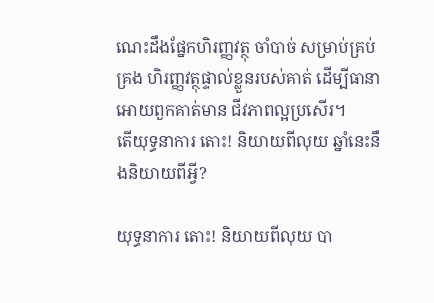ណេះដឹងផ្នែកហិរញ្ញវត្ថុ ចាំបាច់ សម្រាប់គ្រប់គ្រង ហិរញ្ញវត្ថុផ្ទាល់ខ្លួនរបស់គាត់ ដើម្បីធានា អោយពួកគាត់មាន ជីវភាពល្អប្រសើរ។
តើយុទ្ធនាការ តោះ! និយាយពីលុយ ឆ្នាំនេះនឹងនិយាយពីអ្វី?

យុទ្ធនាការ តោះ! និយាយពីលុយ បា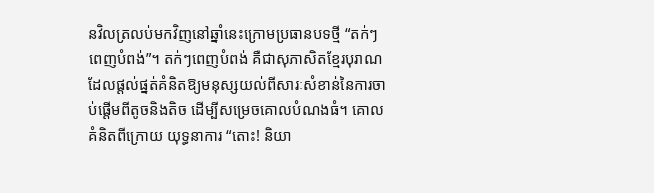នវិលត្រលប់មកវិញនៅឆ្នាំនេះក្រោមប្រធានបទថ្មី “តក់ៗពេញបំពង់”។ តក់ៗពេញបំពង់ គឺជាសុភាសិតខ្មែរបុរាណ ដែលផ្ដល់ផ្នត់គំនិតឱ្យមនុស្សយល់ពីសារៈសំខាន់នៃការចាប់ផ្ដើមពីតូចនិងតិច ដើម្បីសម្រេចគោលបំណងធំ។ គោលគំនិតពីក្រោយ យុទ្ធនាការ “តោះ! និយា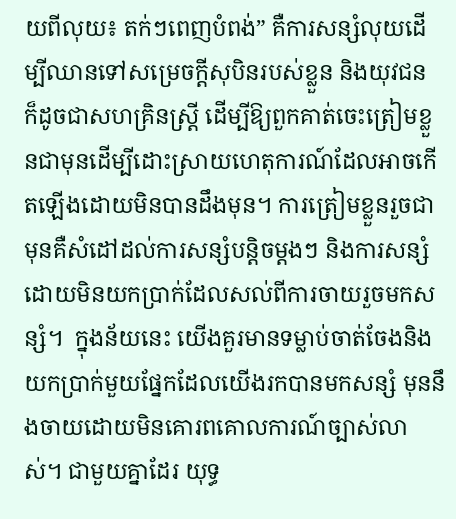យពីលុយ៖ តក់ៗពេញបំពង់” គឺការសន្សំលុយដើម្បីឈានទៅសម្រេចក្ដីសុបិនរបស់ខ្លួន និងយុវជន ក៏ដូចជាសហគ្រិនស្ត្រី ដើម្បីឱ្យពួកគាត់ចេះត្រៀមខ្លួនជាមុនដើម្បីដោះស្រាយហេតុការណ៍ដែលអាចកើតឡើងដោយមិនបានដឹងមុន។ ការត្រៀមខ្លួនរួចជាមុនគឺសំដៅដល់ការសន្សំបន្តិចម្តងៗ និងការសន្សំដោយមិនយកប្រាក់ដែលសល់ពីការចាយរួចមកសន្សំ។  ក្នុងន័យនេះ យើងគួរមានទម្លាប់ចាត់ចែងនិងយកប្រាក់មួយផ្នែកដែលយើងរកបានមកសន្សំ មុននឹងចាយដោយមិនគោរពគោលការណ៍ច្បាស់លាស់។ ជាមួយគ្នាដែរ យុទ្ធ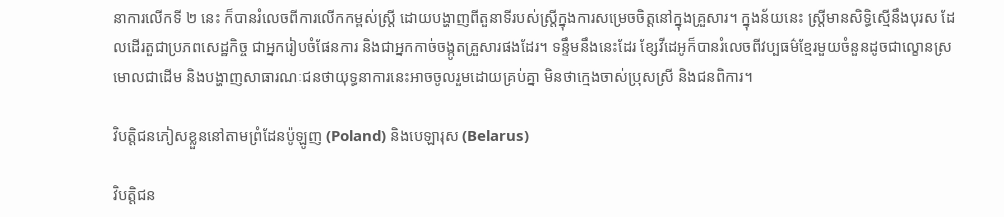នាការលើកទី ២ នេះ ក៏បានរំលេចពីការលើកកម្ពស់ស្ត្រី ដោយបង្ហាញពីតួនាទីរបស់ស្ត្រីក្នុងការសម្រេចចិត្ដនៅក្នុងគ្រួសារ។ ក្នុងន័យនេះ ស្ត្រីមានសិទ្ធិស្មើនឹងបុរស ដែលដើរតួជាប្រភពសេដ្ឋកិច្ច ជាអ្នករៀបចំផែនការ និងជាអ្នកកាច់ចង្កូតគ្រួសារផងដែរ។ ទន្ទឹមនឹងនេះដែរ ខ្សែវីដេអូក៏បានរំលេចពីវប្បធម៌ខ្មែរមួយចំនួនដូចជាល្ខោនស្រមោលជាដើម និងបង្ហាញសាធារណៈជនថាយុទ្ធនាការនេះអាចចូលរួមដោយគ្រប់គ្នា មិនថាក្មេងចាស់ប្រុសស្រី និងជនពិការ។

វិបត្តិជនភៀសខ្លួននៅតាមព្រំដែនប៉ូឡូញ (Poland) និងបេឡារុស (Belarus)

វិបត្តិជន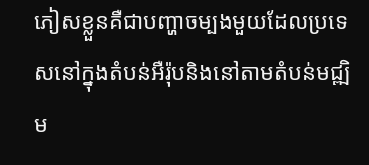ភៀសខ្លួនគឺជាបញ្ហាចម្បងមួយដែលប្រទេសនៅក្នុងតំបន់អឺរ៉ុបនិងនៅតាមតំបន់មជ្ឍិម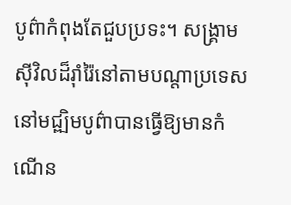បូព៌ាកំពុងតែជួបប្រទះ។ សង្គា្រមសុីវិលដ៏រ៉ាំរ៉ៃនៅតាមបណ្តាប្រទេសនៅមជ្ឍិមបូព៌ាបានធ្វើឱ្យមានកំណើន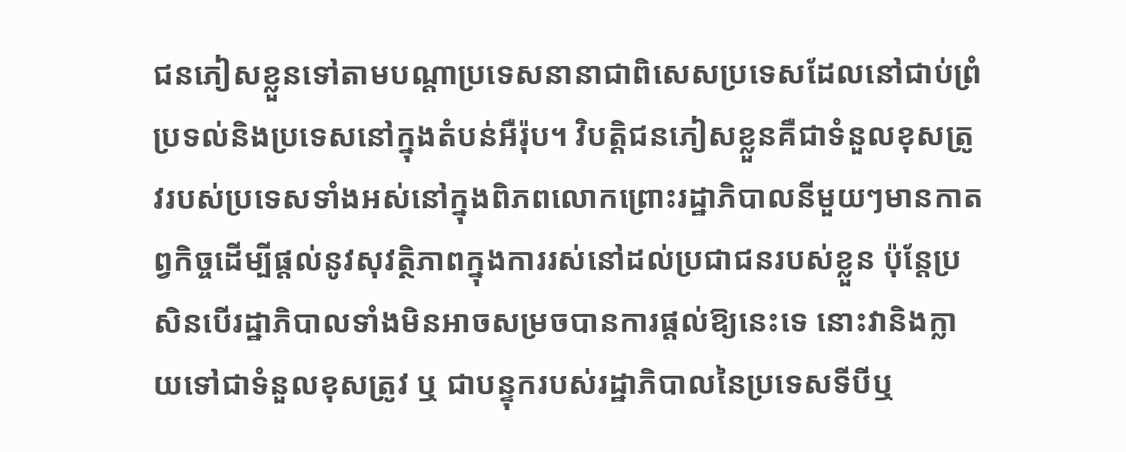ជនភៀសខ្លួនទៅតាមបណ្តាប្រទេសនានាជាពិសេសប្រទេសដែលនៅជាប់ព្រំប្រទល់និងប្រទេសនៅក្នុងតំបន់អឺរ៉ុប។ វិបត្តិជនភៀសខ្លួនគឺជាទំនួលខុសត្រូវរបស់ប្រទេសទាំងអស់នៅក្នុងពិភពលោកព្រោះរដ្ឋាភិបាលនីមួយៗមានកាតព្វកិច្ចដើម្បីផ្តល់នូវសុវត្ថិភាពក្នុងការរស់នៅដល់ប្រជាជនរបស់ខ្លួន ប៉ុន្តែប្រសិនបើរដ្ឋាភិបាលទាំងមិនអាចសម្រចបានការផ្តល់ឱ្យនេះទេ នោះវានិងក្លាយទៅជាទំនួលខុសត្រូវ ឬ ជាបន្ទុករបស់រដ្ឋាភិបាលនៃប្រទេសទីបីឬ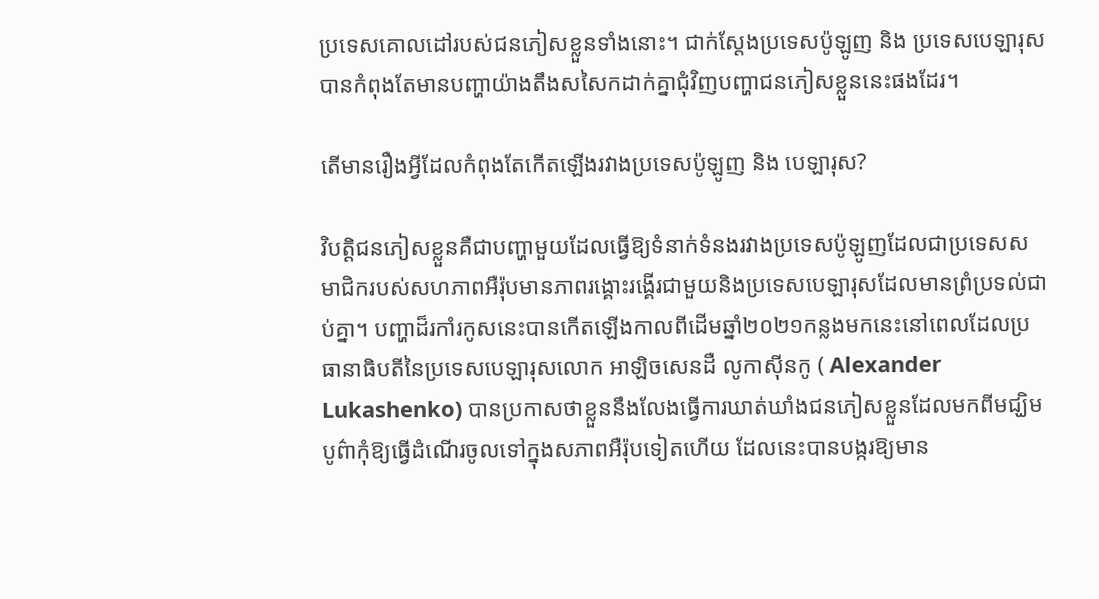ប្រទេសគោលដៅរបស់ជនភៀសខ្លួនទាំងនោះ។ ជាក់ស្តែងប្រទេសប៉ូឡូញ និង ប្រទេសបេឡារុសបានកំពុងតែមានបញ្ហាយ៉ាងតឹងសសៃកដាក់គ្នាជុំវិញបញ្ហាជនភៀសខ្លួននេះផងដែរ។

តើមានរឿងអ្វីដែលកំពុងតែកើតឡើងរវាងប្រទេសប៉ូឡូញ និង បេឡារុស?

វិបត្តិជនភៀសខ្លួនគឺជាបញ្ហាមួយដែលធ្វើឱ្យទំនាក់ទំនងរវាងប្រទេសប៉ូឡូញដែលជាប្រទេសសមាជិករបស់សហភាពអឺរ៉ុបមានភាពរង្គោះរង្គើរជាមួយនិងប្រទេសបេឡារុសដែលមានព្រំប្រទល់ជាប់គ្នា។ បញ្ហាដ៏រកាំរកូសនេះបានកើតឡើងកាលពីដើមឆ្នាំ២០២១កន្លងមកនេះនៅពេលដែលប្រធានាធិបតីនៃប្រទេសបេឡារុសលោក អាឡិចសេនដឺ លូកាស៊ីនកូ ( Alexander Lukashenko) បានប្រកាសថាខ្លួននឹងលែងធ្វើការឃាត់ឃាំងជនភៀសខ្លួនដែលមកពីមជ្ឃិមបូព៌ាកុំឱ្យធ្វើដំណើរចូលទៅក្នុងសភាពអឺរ៉ុបទៀតហើយ ដែលនេះបានបង្ករឱ្យមាន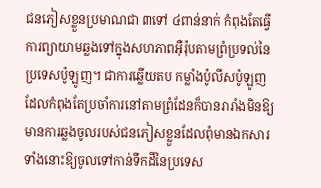ជនភៀសខ្លួនប្រមាណជា ៣ទៅ ៤ពាន់នាក់ កំពុងតែធ្វើការព្យាយាមឆ្លងទៅក្នុងសហភាពអុឺរ៉ុបតាមព្រំប្រទល់នៃប្រទេសប៉ូឡូញ។ ជាការឆ្លើយតប កម្លាំងប៉ូលីសប៉ូឡូញដែលកំពុងតែប្រចាំការនៅតាមព្រំដែនក៏បានរារាំងមិនឱ្យមានការឆ្លងចូលរបស់ជនភៀសខ្លួនដែលពំុមានឯកសារទាំងនោះឱ្យចូលទៅកាន់ទឹកដីនៃប្រទេស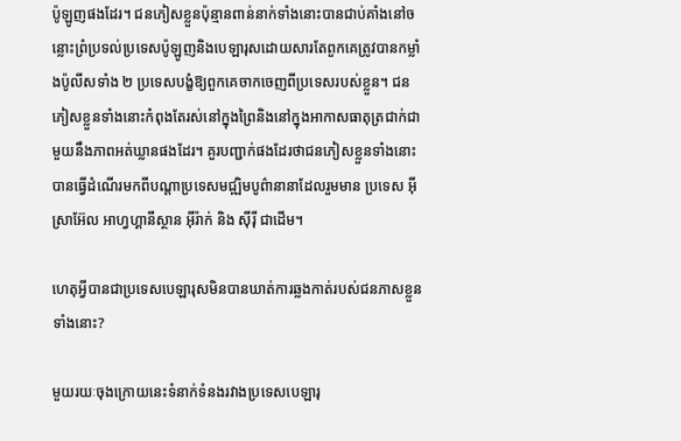ប៉ូឡូញផងដែរ។ ជនភៀសខ្លួនប៉ុន្មានពាន់នាក់ទាំងនោះបានជាប់គាំងនៅចន្លោះព្រំប្រទល់ប្រទេសប៉ូឡូញនិងបេឡារុសដោយសារតែពួកគេត្រូវបានកម្លាំងប៉ូលីសទាំង ២ ប្រទេសបង្ខំឱ្យពួកគេចាកចេញពីប្រទេសរបស់ខ្លួន។ ជនភៀសខ្លួនទាំងនោះកំពុងតែរស់នៅក្នុងព្រៃនិងនៅក្នុងអាកាសធាតុត្រជាក់ជាមួយនឹងភាពអត់ឃ្លានផងដែរ។ គួរបញ្ជាក់ផងដែរថាជនភៀសខ្លួនទាំងនោះបានធ្វើដំណើរមកពីបណ្តាប្រទេសមជ្ឍិមបូព៌ានានាដែលរួមមាន ប្រទេស អ៊ីស្រាអ៊ែល អាហ្វហ្គានីស្ថាន អ៊ីរ៉ាក់ និង ស៊ីរ៉ី ជាដើម។

ហេតុអ្វីបានជាប្រទេសបេឡារុសមិនបានឃាត់ការឆ្លងកាត់របស់ជនភាសខ្លួនទាំងនោះ?

មួយរយៈចុងក្រោយនេះទំនាក់ទំនងរវាងប្រទេសបេឡារុ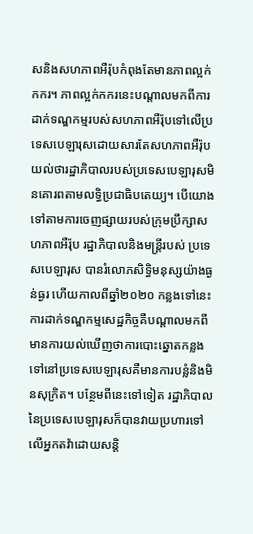សនិងសហភាពអឺរ៉ុបកំពុងតែមានភាពល្អក់កករ។ ភាពល្អក់កករនេះបណ្តាលមកពីការដាក់ទណ្ឌកម្មរបស់សហភាពអឺរ៉ុបទៅលើប្រទេសបេឡារុសដោយសារតែសហភាពអឺរ៉ុបយល់ថារដ្ឋាភិបាលរបស់ប្រទេសបេឡារុសមិនគោរពតាមលទ្ធិប្រជាធិបតេយ្យ។ បើយោងទៅតាមការចេញផ្សាយរបស់ក្រុមប្រឹក្សាសហភាពអឺរ៉ុប រដ្ឋាភិបាលនិងមន្រ្តីរបស់ ប្រទេសបេឡារុស បានរំលោភសិទ្ធិមនុស្សយ៉ាងធ្ងន់ធ្ងរ ហើយកាលពីឆ្នាំ២០២០ កន្លងទៅនេះការដាក់ទណ្ឌកម្មសេដ្ឋកិច្ចគឺបណ្តាលមកពីមានការយល់ឃើញថាការបោះឆ្នោតកន្លងទៅនៅប្រទេសបេឡារុសគឺមានការបន្លំនិងមិនសុក្រិត។ បន្ថែមពីនេះទៅទៀត រដ្ឋាភិបាលនៃប្រទេសបេឡារុសក៏បានវាយប្រហារទៅលើអ្នកតវ៉ាដោយសន្តិ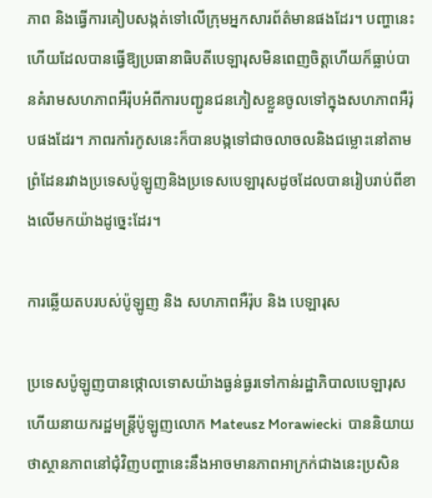ភាព និងធ្វើការគៀបសង្កត់ទៅលើក្រុមអ្នកសារព័ត៌មានផងដែរ។ បញ្ហានេះហើយដែលបានធ្វើឱ្យប្រធានាធិបតីបេឡារុសមិនពេញចិត្តហើយក៏ធ្លាប់បានគំរាមសហភាពអឺរ៉ុបអំពីការបញ្ជូនជនភៀសខ្លួនចូលទៅក្នុងសហភាពអឺរ៉ុបផងដែរ។ ភាពរកាំរកូសនេះក៏បានបង្កទៅជាចលាចលនិងជម្លោះនៅតាមព្រំដែនរវាងប្រទេសប៉ូឡូញនិងប្រទេសបេឡារុសដូចដែលបានរៀបរាប់ពីខាងលើមកយ៉ាងដូច្នេះដែរ។

ការឆ្លើយតបរបស់ប៉ូឡូញ និង សហភាពអឺរ៉ុប និង បេឡារុស

ប្រទេសប៉ូឡូញបានថ្កោលទោសយ៉ាងធ្ងន់ធ្ងរទៅកាន់រដ្ឋាភិបាលបេឡារុស ហើយនាយករដ្ឋមន្ត្រីប៉ូឡូញលោក Mateusz Morawiecki  បាននិយាយថាស្ថានភាពនៅជុំវិញបញ្ហានេះនឹងអាចមានភាពអាក្រក់ជាងនេះប្រសិន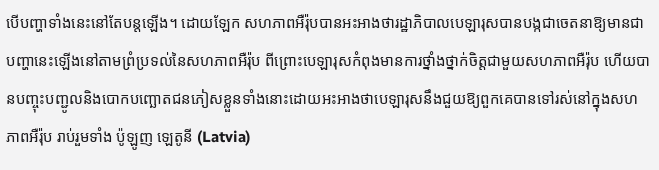បើបញ្ហាទាំងនេះនៅតែបន្តឡើង។ ដោយឡែក សហភាពអឺរ៉ុបបានអះអាងថារដ្ឋាភិបាលបេឡារុសបានបង្កជាចេតនាឱ្យមានជាបញ្ហានេះឡើងនៅតាមព្រំប្រទល់នៃសហភាពអឺរ៉ុប ពីព្រោះបេឡារុសកំពុងមានការថ្នាំងថ្នាក់ចិត្តជាមួយសហភាពអឺរ៉ុប ហើយបានបញ្ចុះបញ្ជូលនិងបោកបញ្ឆោតជនភៀសខ្លួនទាំងនោះដោយអះអាងថាបេឡារុសនឹងជួយឱ្យពួកគេបានទៅរស់នៅក្នុងសហភាពអឺរ៉ុប រាប់រួមទាំង ប៉ូឡូញ ឡេតូនី (Latvia)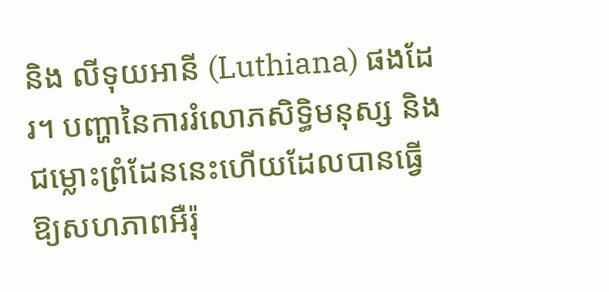និង លីទុយអានី (Luthiana) ផងដែរ។ បញ្ហានៃការរំលោភសិទ្ធិមនុស្ស និង ជម្លោះព្រំដែននេះហើយដែលបានធ្វើឱ្យសហភាពអឺរ៉ុ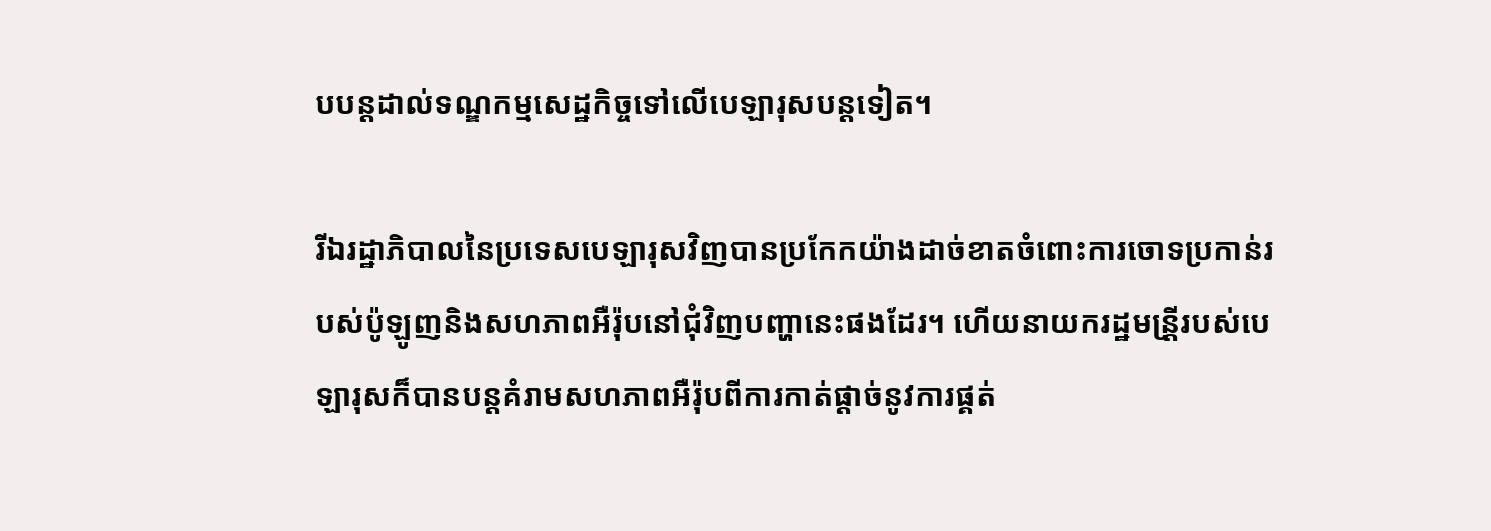បបន្តដាល់ទណ្ឌកម្មសេដ្ឋកិច្ចទៅលើបេឡារុសបន្តទៀត។

រីឯរដ្ឋាភិបាលនៃប្រទេសបេឡារុសវិញបានប្រកែកយ៉ាងដាច់ខាតចំពោះការចោទប្រកាន់របស់ប៉ូឡូញនិងសហភាពអឺរ៉ុបនៅជុំវិញបញ្ហានេះផងដែរ។ ហើយនាយករដ្ឋមន្រី្តរបស់បេឡារុសក៏បានបន្តគំរាមសហភាពអឺរ៉ុបពីការកាត់ផ្តាច់នូវការផ្គត់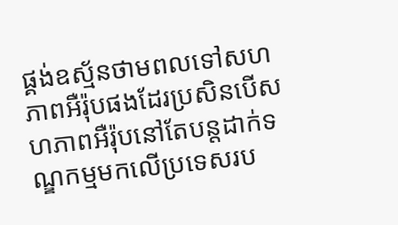ផ្គង់ឧស្ម័នថាមពលទៅសហភាពអឺរ៉ុបផងដែរប្រសិនបើសហភាពអឺរ៉ុបនៅតែបន្តដាក់ទណ្ឌកម្មមកលើប្រទេសរប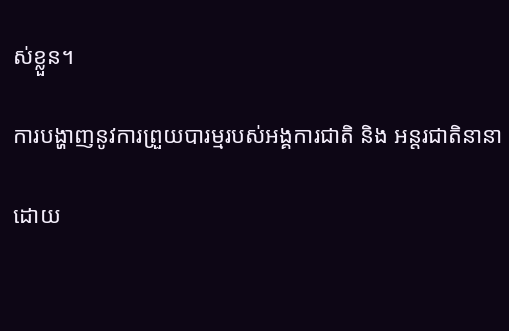ស់ខ្លួន។

ការបង្ហាញនូវការព្រួយបារម្មរបស់អង្គការជាតិ និង អន្តរជាតិនានា

ដោយ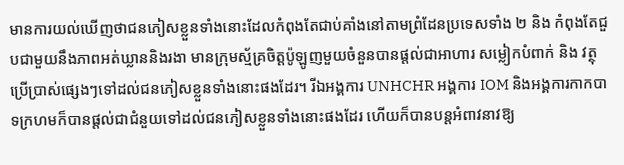មានការយល់ឃើញថាជនភៀសខ្លួនទាំងនោះដែលកំពុងតែជាប់គាំងនៅតាមព្រំដែនប្រទេសទាំង ២ និង កំពុងតែជួបជាមួយនឹងភាពអត់ឃ្លាននិងរងា មានក្រុមស្ម័គ្រចិត្តប៉ូឡូញមួយចំនួនបានផ្តល់ជាអាហារ សម្លៀកបំពាក់ និង វត្ថុប្រើប្រាស់ផ្សេងៗទៅដល់ជនភៀសខ្លួនទាំងនោះផងដែរ។ រីឯអង្គការ UNHCHR អង្គការ IOM និងអង្គការកាកបាទក្រហមក៏បានផ្តល់ជាជំនួយទៅដល់ជនភៀសខ្លួនទាំងនោះផងដែរ ហើយក៏បានបន្តអំពាវនាវឱ្យ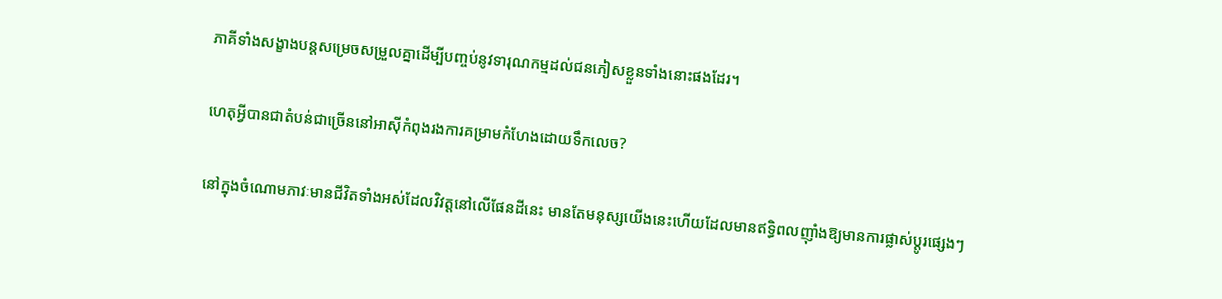ភាគីទាំងសង្ខាងបន្តសម្រេចសម្រួលគ្នាដើម្បីបញ្ចប់នូវទារុណកម្មដល់ជនភៀសខ្លួនទាំងនោះផងដែរ។

ហេតុអ្វីបានជាតំបន់ជាច្រើននៅអាស៊ីកំពុងរងការគម្រាមកំហែងដោយទឹកលេច?

នៅក្នុងចំណោមភាវៈមានជីវិតទាំងអស់ដែលវិវត្តនៅលើផែនដីនេះ មានតែមនុស្សយើងនេះហើយដែលមានឥទ្ធិពលញ៉ាំងឱ្យមានការផ្លាស់ប្តូរផ្សេងៗ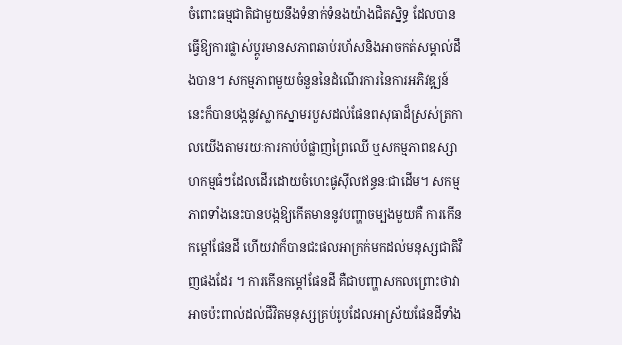ចំពោះធម្មជាតិជាមួយនឹងទំនាក់ទំនងយ៉ាងជិតស្និទ្ធ ដែលបានធ្វើឱ្យការផ្លាស់ប្តូរមានសភាពឆាប់រហ័សនិងអាចកត់សម្គាល់ដឹងបាន។ សកម្មភាពមួយចំនួននៃដំណើរការនៃការអភិវឌ្ឍន៍នេះក៏បានបង្កនូវស្លាកស្នាមរបួសដល់ផែនពសុធាដ៏ស្រស់ត្រកាលយើងតាមរយៈការកាប់បំផ្លាញព្រៃឈើ ឬសកម្មភាពឧស្សាហកម្មធំៗដែលដើរដោយចំហេះផូស៊ីលឥន្ធនៈជាដើម។ សកម្មភាពទាំងនេះបានបង្កឱ្យកើតមាននូវបញ្ហាចម្បងមួយគឺ ការកើនកម្តៅផែនដី ហើយវាក៏បានជះផលអាក្រក់មកដល់មនុស្សជាតិវិញផងដែរ ។ ការកើនកម្តៅផែនដី គឺជាបញ្ហាសកលព្រោះថាវាអាចប៉ះពាល់ដល់ជីវិតមនុស្សគ្រប់រូបដែលអាស្រ័យផែនដីទាំង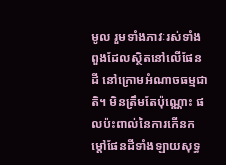មូល រួមទាំងភាវៈរស់ទាំងពួងដែលស្ថិតនៅលើផែនដី នៅក្រោមអំណាចធម្មជាតិ។ មិនត្រឹមតែប៉ុណ្ណោះ ផលប៉ះពាល់នៃការកើនកម្តៅផែនដីទាំងឡាយសុទ្ធ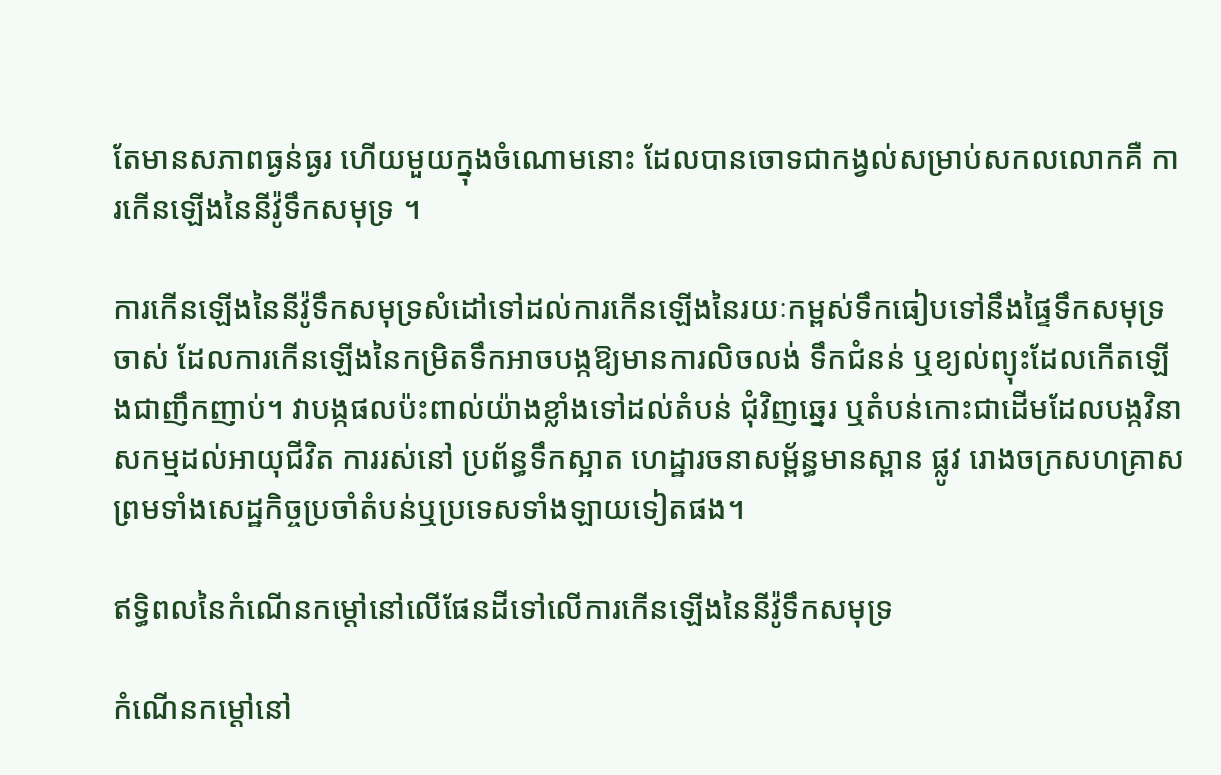តែមានសភាពធ្ងន់ធ្ងរ ហើយមួយក្នុងចំណោមនោះ ដែលបានចោទជាកង្វល់សម្រាប់សកលលោកគឺ ការកើនឡើងនៃនីវ៉ូទឹកសមុទ្រ ។

ការកើនឡើងនៃនីវ៉ូទឹកសមុទ្រសំដៅទៅដល់ការកើនឡើងនៃរយៈកម្ពស់ទឹកធៀបទៅនឹងផ្ទៃទឹកសមុទ្រចាស់ ដែលការកើនឡើងនៃកម្រិតទឹកអាចបង្កឱ្យមានការលិចលង់ ទឹកជំនន់ ឬខ្យល់ព្យុះដែលកើតឡើងជាញឹកញាប់។ វាបង្កផលប៉ះពាល់យ៉ាងខ្លាំងទៅដល់តំបន់ ជុំវិញឆ្នេរ ឬតំបន់កោះជាដើមដែលបង្កវិនាសកម្មដល់អាយុជីវិត ការរស់នៅ ប្រព័ន្ធទឹកស្អាត ហេដ្ឋារចនាសម្ព័ន្ធមានស្ពាន ផ្លូវ រោងចក្រសហគ្រាស ព្រមទាំងសេដ្ឋកិច្ចប្រចាំតំបន់ឬប្រទេសទាំងឡាយទៀតផង។

ឥទ្ធិពលនៃកំណើនកម្តៅនៅលើផែនដីទៅលើការកើនឡើងនៃនីវ៉ូទឹកសមុទ្រ

កំណើនកម្តៅនៅ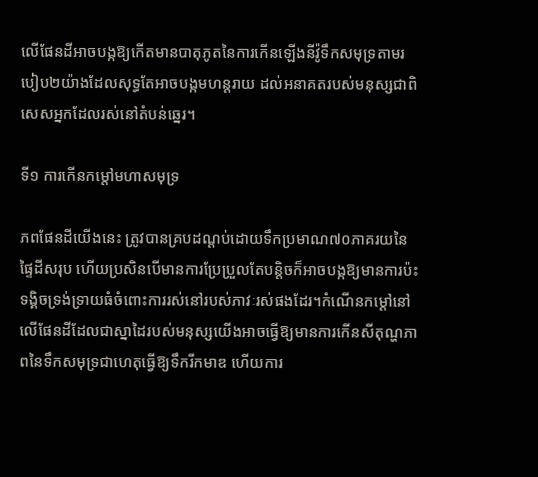លើផែនដីអាចបង្កឱ្យកើតមានបាតុភូតនៃការកើនឡើងនីវ៉ូទឹកសមុទ្រតាមរបៀប២យ៉ាងដែលសុទ្ធតែអាចបង្កមហន្តរាយ ដល់អនាគតរបស់មនុស្សជាពិសេសអ្នកដែលរស់នៅតំបន់ឆ្នេរ។

ទី១ ការកើនកម្តៅមហាសមុទ្រ

ភពផែនដីយើងនេះ ត្រូវបានគ្របដណ្តប់ដោយទឹកប្រមាណ៧០ភាគរយនៃផ្ទៃដីសរុប ហើយប្រសិនបើមានការប្រែប្រួលតែបន្តិចក៏អាចបង្កឱ្យមានការប៉ះទង្គិចទ្រង់ទ្រាយធំចំពោះការរស់នៅរបស់ភាវៈរស់ផងដែរ។កំណើនកម្តៅនៅលើផែនដីដែលជាស្នាដៃរបស់មនុស្សយើងអាចធ្វើឱ្យមានការកើនសីតុណ្ហភាពនៃទឹកសមុទ្រជាហេតុធ្វើឱ្យទឹករីកមាឌ ហើយការ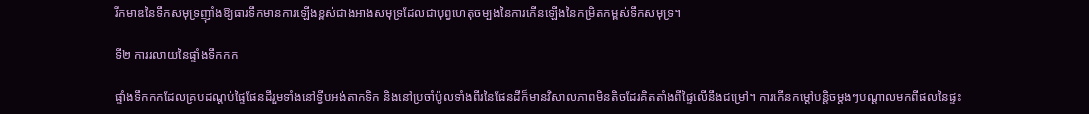រីកមាឌនៃទឹកសមុទ្រញ៉ាំងឱ្យធារទឹកមានការឡើងខ្ពស់ជាងអាងសមុទ្រដែលជាបុព្វហេតុចម្បងនៃការកើនឡើងនៃកម្រិតកម្ពស់ទឹកសមុទ្រ។

ទី២ ការរលាយនៃផ្ទាំងទឹកកក

ផ្ទាំងទឹកកកដែលគ្របដណ្តប់ផ្ទៃផែនដីរួមទាំងនៅទ្វីបអង់តាកទិក និងនៅប្រចាំប៉ូលទាំងពីរនៃផែនដីក៏មានវិសាលភាពមិនតិចដែរគិតតាំងពីផ្ទៃលើនឹងជម្រៅ។ ការកើនកម្តៅបន្តិចម្តងៗបណ្តាលមកពីផលនៃផ្ទះ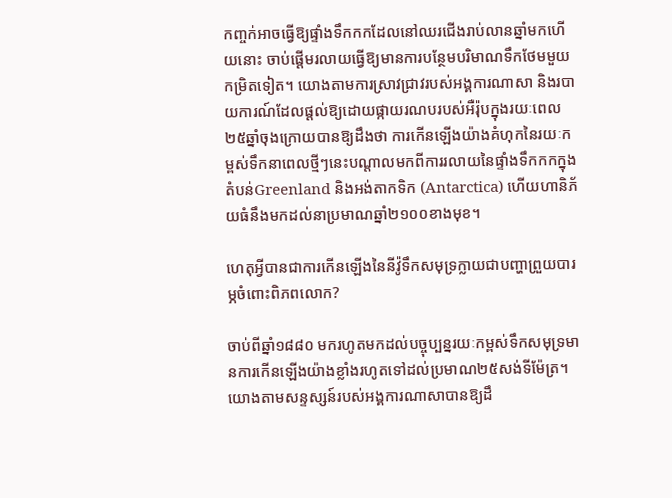កញ្ចក់អាចធ្វើឱ្យផ្ទាំងទឹកកកដែលនៅឈរជើងរាប់លានឆ្នាំមកហើយនោះ ចាប់ផ្តើមរលាយធ្វើឱ្យមានការបន្ថែមបរិមាណទឹកថែមមួយកម្រិតទៀត។ យោងតាមការស្រាវជ្រាវរបស់អង្គការណាសា និងរបាយការណ៍ដែលផ្តល់ឱ្យដោយផ្កាយរណបរបស់អឺរ៉ុបក្នុងរយៈពេល២៥ឆ្នាំចុងក្រោយបានឱ្យដឹងថា ការកើនឡើងយ៉ាងគំហុកនៃរយៈកម្ពស់ទឹកនាពេលថ្មីៗនេះបណ្តាលមកពីការរលាយនៃផ្ទាំងទឹកកកក្នុងតំបន់Greenland និងអង់តាកទិក (Antarctica) ហើយហានិភ័យធំនឹងមកដល់នាប្រមាណឆ្នាំ២១០០ខាងមុខ។

ហេតុអ្វីបានជាការកើនឡើងនៃនីវ៉ូទឹកសមុទ្រក្លាយជាបញ្ហាព្រួយបារម្ភចំពោះពិភពលោក?

ចាប់ពីឆ្នាំ១៨៨០ មករហូតមកដល់បច្ចុប្បន្នរយៈកម្ពស់ទឹកសមុទ្រមានការកើនឡើងយ៉ាងខ្លាំងរហូតទៅដល់ប្រមាណ២៥សង់ទីម៉ែត្រ។ យោងតាមសន្ទស្សន៍របស់អង្គការណាសាបានឱ្យដឹ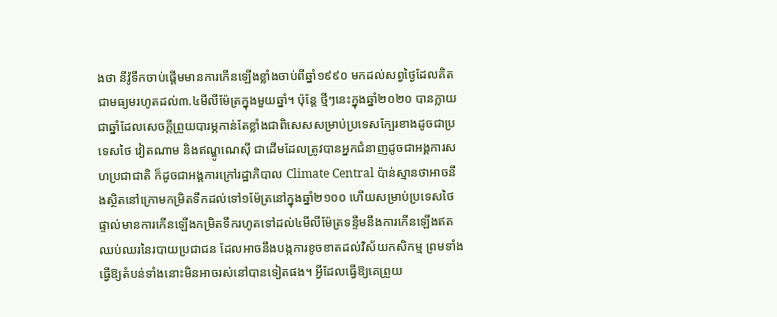ងថា នីវ៉ូទឹកចាប់ផ្តើមមានការកើនឡើងខ្លាំងចាប់ពីឆ្នាំ១៩៩០ មកដល់សព្វថ្ងៃដែលគិតជាមធ្យមរហូតដល់៣.៤មីលីម៉ែត្រក្នុងមួយឆ្នាំ។ ប៉ុន្តែ ថ្មីៗនេះក្នុងឆ្នាំ២០២០ បានក្លាយជាឆ្នាំដែលសេចក្តីព្រួយបារម្ភកាន់តែខ្លាំងជាពិសេសសម្រាប់ប្រទេសក្បែរខាងដូចជាប្រទេសថៃ វៀតណាម និងឥណ្ឌូណេស៊ី ជាដើមដែលត្រូវបានអ្នកជំនាញដូចជាអង្គការសហប្រជាជាតិ ក៏ដូចជាអង្គការក្រៅរដ្ឋាភិបាល Climate Central ប៉ាន់ស្មានថាអាចនឹងស្ថិតនៅក្រោមកម្រិតទឹកដល់ទៅ១ម៉ែត្រនៅក្នុងឆ្នាំ២១០០ ហើយសម្រាប់ប្រទេសថៃផ្ទាល់មានការកើនឡើងកម្រិតទឹករហូតទៅដល់៤មីលីម៉ែត្រទន្ទឹមនឹងការកើនឡើងឥតឈប់ឈរនៃរបាយប្រជាជន ដែលអាចនឹងបង្កការខូចខាតដល់វិស័យកសិកម្ម ព្រមទាំងធ្វើឱ្យតំបន់ទាំងនោះមិនអាចរស់នៅបានទៀតផង។ អ្វីដែលធ្វើឱ្យគេព្រួយ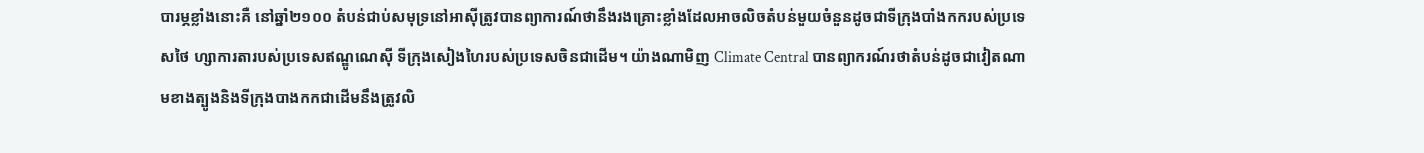បារម្ភខ្លាំងនោះគឺ នៅឆ្នាំ២១០០ តំបន់ជាប់សមុទ្រនៅអាស៊ីត្រូវបានព្យាការណ៍ថានឹងរងគ្រោះខ្លាំងដែលអាចលិចតំបន់មួយចំនួនដូចជាទីក្រុងបាំងកករបស់ប្រទេសថៃ ហ្សាការតារបស់ប្រទេសឥណ្ឌូណេស៊ី ទីក្រុងសៀងហៃរបស់ប្រទេសចិនជាដើម។ យ៉ាងណាមិញ Climate Central បានព្យាករណ៍រថាតំបន់ដូចជាវៀតណាមខាងត្បូងនិងទីក្រុងបាងកកជាដើមនឹងត្រូវលិ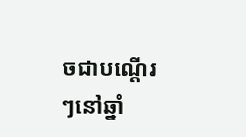ចជាបណ្ដើរៗនៅឆ្នាំ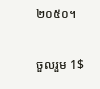២០៥០។

ចួលរួម 1$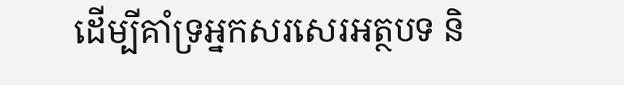ដើម្បីគាំទ្រអ្នកសរសេរអត្ថបទ និ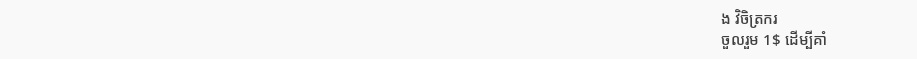ង វិចិត្រករ
ចួលរួម 1$ ដើម្បីគាំ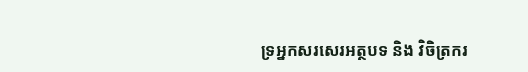ទ្រអ្នកសរសេរអត្ថបទ និង វិចិត្រករ